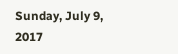Sunday, July 9, 2017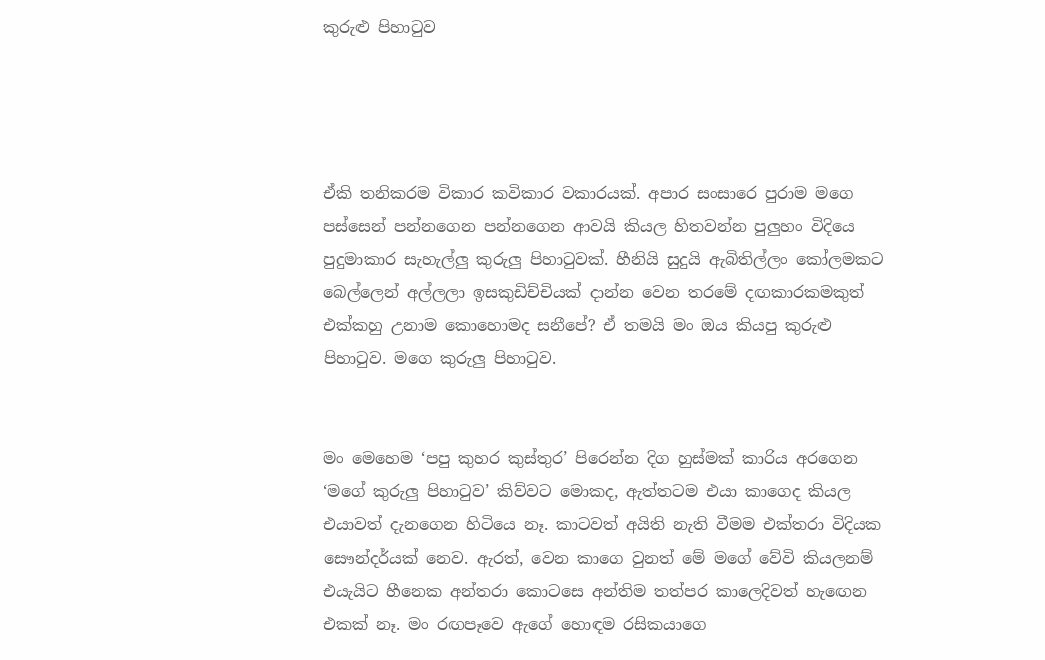කුරුළු පිහාටුව




ඒකි තනිකරම විකාර කවිකාර වකාරයක්. අපාර සංසාරෙ පුරාම මගෙ පස්සෙන් පන්නගෙන පන්නගෙන ආවයි කියල හිතවන්න පුලුහං විදියෙ පුදුමාකාර සැහැල්ලු කුරුලු පිහාටුවක්. හීනියි සුදුයි ඇබිතිල්ලං කෝලමකට බෙල්ලෙන් අල්ලලා ඉසකුඩිච්චියක් දාන්න වෙන තරමේ දඟකාරකමකුත් එක්කහු උනාම කොහොමද සනීපේ? ඒ තමයි මං ඔය කියපු කුරුළු පිහාටුව. මගෙ කුරුලු පිහාටුව.


මං මෙහෙම ‘පපු කුහර කුස්තුර’ පිරෙන්න දිග හුස්මක් කාරිය අරගෙන ‘මගේ කුරුලු පිහාටුව’ කිව්වට මොකද, ඇත්තටම එයා කාගෙද කියල එයාවත් දැනගෙන හිටියෙ නෑ. කාටවත් අයිති නැති වීමම එක්තරා විදියක සෞන්දර්යක් නෙව. ඇරත්, වෙන කාගෙ වුනත් මේ මගේ වේවි කියලනම් එයැයිට හීනෙක අන්තරා කොටසෙ අන්තිම තත්පර කාලෙදිවත් හැඟෙන එකක් නෑ. මං රඟපෑවෙ ඇගේ හොඳම රසිකයාගෙ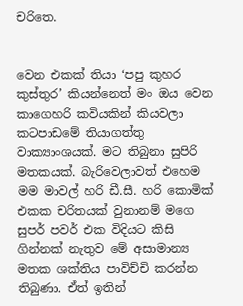චරිතෙ.


වෙන එකක් තියා ‘පපු කුහර කුස්තුර’ කියන්නෙත් මං ඔය වෙන කාගෙහරි කවියකින් කියවලා කටපාඩමේ තියාගත්තු වාක්‍යාංශයක්. මට තිබුනා සුපිරි මතකයක්. බැරිවෙලාවත් එහෙම මම මාවල් හරි ඩී.සී. හරි කොමික් එකක චරිතයක් වුනානම් මගෙ සුපර් පවර් එක විදියට කිසි ගින්නක් නැතුව මේ අසාමාන්‍ය මතක ශක්තිය පාවිච්චි කරන්න තිබුණා. ඒත් ඉතින්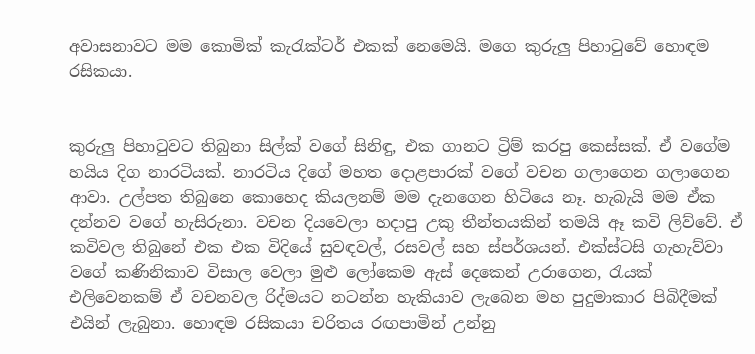අවාසනාවට මම කොමික් කැරැක්ටර් එකක් නෙමෙයි. මගෙ කුරුලු පිහාටුවේ හොඳම රසිකයා.


කුරුලු පිහාටුවට තිබුනා සිල්ක් වගේ සිනිඳු, එක ගානට ට්‍රිම් කරපු කෙස්සක්. ඒ වගේම හයිය දිග නාරටියක්. නාරටිය දිගේ මහත දොළපාරක් වගේ වචන ගලාගෙන ගලාගෙන ආවා. උල්පත තිබුනෙ කොහෙද කියලනම් මම දැනගෙන හිටියෙ නෑ. හැබැයි මම ඒක දන්නව වගේ හැසිරුනා. වචන දියවෙලා හදාපු උකු තීන්තයකින් තමයි ඈ කවි ලිව්වේ. ඒ කවිවල තිබුනේ එක එක විදියේ සුවඳවල්, රසවල් සහ ස්පර්ශයන්. එක්ස්ටසි ගැහැව්වා වගේ කණිනිකාව විසාල වෙලා මුළු ලෝකෙම ඇස් දෙකෙන් උරාගෙන, රැයක් එලිවෙනකම් ඒ වචනවල රිද්මයට නටන්න හැකියාව ලැබෙන මහ පුදුමාකාර පිබිදීමක් එයින් ලැබුනා. හොඳම රසිකයා චරිතය රඟපාමින් උන්නු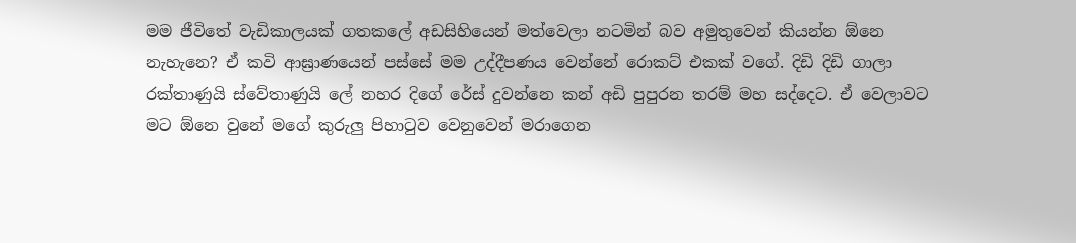මම ජීවිතේ වැඩිකාලයක් ගතකලේ අඩසිහියෙන් මත්වෙලා නටමින් බව අමුතුවෙන් කියන්න ඕනෙ නැහැනෙ? ඒ කවි ආඝ්‍රාණයෙන් පස්සේ මම උද්දීපණය වෙන්නේ රොකට් එකක් වගේ. දිඩි දිඩි ගාලා රක්තාණුයි ස්වේතාණුයි ලේ නහර දිගේ රේස් දුවන්නෙ කන් අඩි පුපුරන තරම් මහ සද්දෙට. ඒ වෙලාවට මට ඕනෙ වුනේ මගේ කුරුලු පිහාටුව වෙනුවෙන් මරාගෙන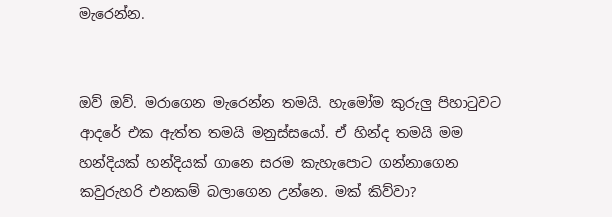මැරෙන්න.


ඔව් ඔව්. මරාගෙන මැරෙන්න තමයි. හැමෝම කුරුලු පිහාටුවට ආදරේ එක ඇත්ත තමයි මනුස්සයෝ. ඒ හින්ද තමයි මම හන්දියක් හන්දියක් ගානෙ සරම කැහැපොට ගන්නාගෙන කවුරුහරි එනකම් බලාගෙන උන්නෙ. මක් කිව්වා?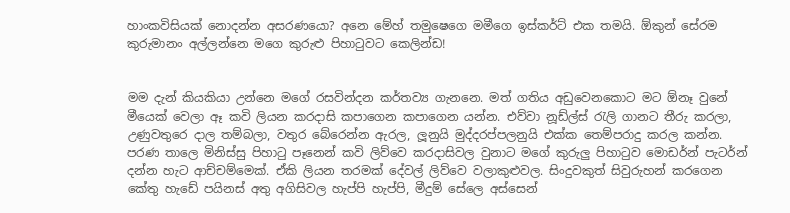හාංකවිසියක් නොදන්න අසරණයො? අනෙ මේහ් තමුෂෙගෙ මමීගෙ ඉස්කර්ට් එක තමයි. ඕකුන් සේරම කුරුමානං අල්ලන්නෙ මගෙ කුරුළු පිහාටුවට කෙලින්ඩ!


මම දැන් කියකියා උන්නෙ මගේ රසවින්දන කර්තව්‍ය ගැනනෙ. මත් ගතිය අඩුවෙනකොට මට ඕනෑ වුනේ මීයෙක් වෙලා ඈ කවි ලියන කරදාසි කපාගෙන කපාගෙන යන්න. එව්වා නූඩ්ල්ස් රැලි ගානට තීරු කරලා, උණුවතුරෙ දාල තම්බලා, වතුර බේරෙන්න ඇරල, ලූනුයි මුද්දරප්පලනුයි එක්ක තෙම්පරාදු කරල කන්න. පරණ තාලෙ මිනිස්සු පිහාටු පෑනෙන් කවි ලිව්වෙ කරදාසිවල වුනාට මගේ කුරුලු පිහාටුව මොඩර්න් පැටර්න් දන්න හැට ආච්චම්මෙක්. ඒකි ලියන තරමක් දේවල් ලිව්වෙ වලාකුළුවල. සිංදුවකුත් සිවුරුහන් කරගෙන කේතු හැඩේ පයිනස් අතු අගිසිවල හැප්පි හැප්පි, මීදුම් සේලෙ අස්සෙන්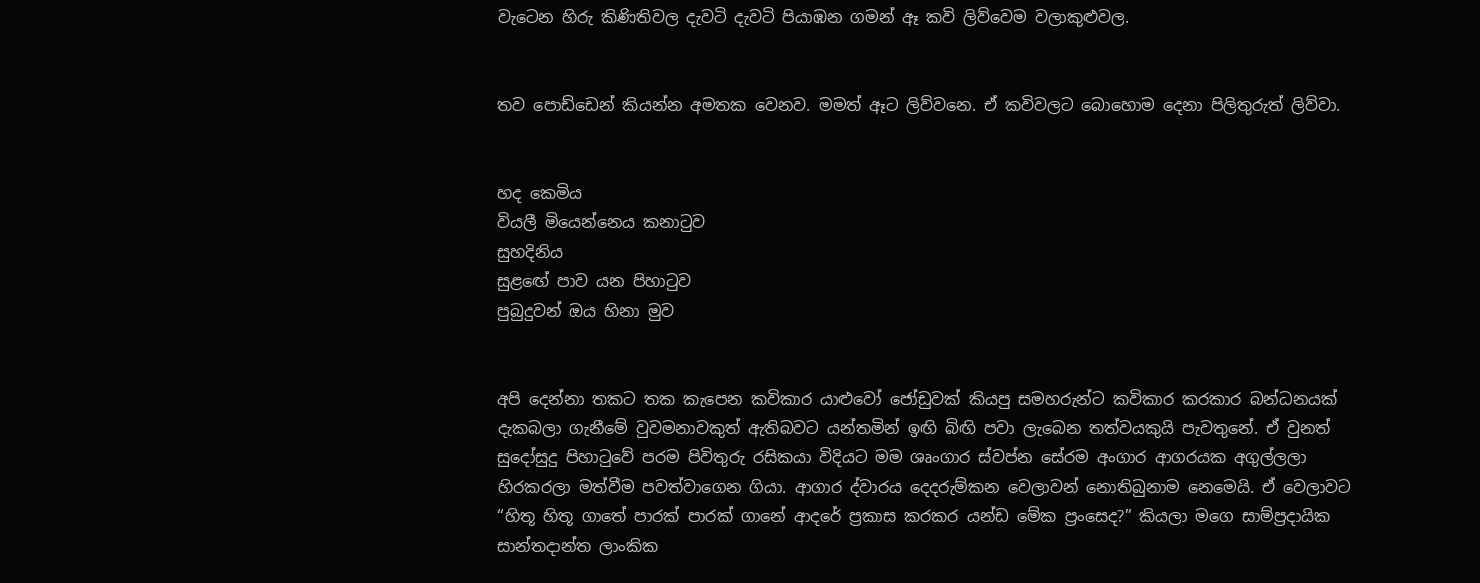වැටෙන හිරු කිණිතිවල දැවටි දැවටි පියාඹන ගමන් ඈ කවි ලිව්වෙම වලාකුළුවල.


තව පොඩ්ඩෙන් කියන්න අමතක වෙනව. මමත් ඈට ලිව්වනෙ. ඒ කවිවලට බොහොම දෙනා පිලිතුරුත් ලිව්වා.


හද කෙමිය
වියලී මියෙන්නෙය කනාටුව
සුහදිනිය
සුළඟේ පාව යන පිහාටුව
පුබුදුවන් ඔය හිනා මුව


අපි දෙන්නා තකට තක කැපෙන කවිකාර යාළුවෝ ජෝඩුවක් කියපු සමහරුන්ට කවිකාර කරකාර බන්ධනයක් දැකබලා ගැනීමේ වුවමනාවකුත් ඇතිබවට යන්තමින් ඉඟි බිඟි පවා ලැබෙන තත්වයකුයි පැවතුනේ. ඒ වුනත් සුදෝසුදු පිහාටුවේ පරම පිවිතුරු රසිකයා විදියට මම ශෘංගාර ස්වප්න සේරම අංගාර ආගරයක අගුල්ලලා හිරකරලා මත්වීම පවත්වාගෙන ගියා. ආගාර ද්වාරය දෙදරුම්කන වෙලාවන් නොතිබුනාම නෙමෙයි. ඒ වෙලාවට “හිතූ හිතූ ගාතේ පාරක් පාරක් ගානේ ආදරේ ප්‍රකාස කරකර යන්ඩ මේක ප්‍රංසෙද?” කියලා මගෙ සාම්ප්‍රදායික සාන්තදාන්ත ලාංකික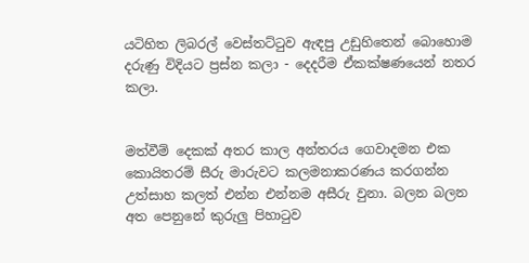යටිහිත ලිබරල් වෙස්තට්ටුව ඇඳපු උඩුහිතෙන් බොහොම දරුණු විදියට ප්‍රස්න කලා - දෙදරීම ඒකක්ෂණයෙන් නතර කලා.


මත්වීම් දෙකක් අතර කාල අන්තරය ගෙවාදමන එක කොයිතරම් සීරු මාරුවට කලමනාකරණය කරගන්න උත්සාහ කලත් එන්න එන්නම අසීරු වුනා. බලන බලන අත පෙනුනේ කුරුලු පිහාටුව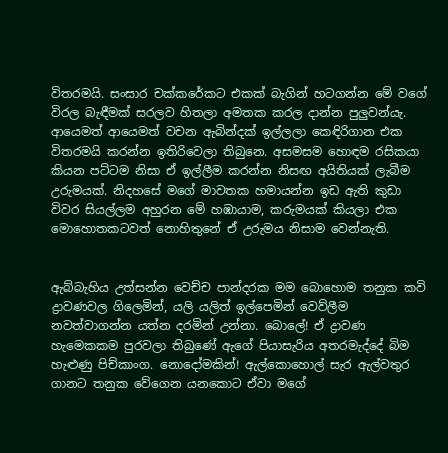විතරමයි. සංසාර චක්කරේකට එකක් බැගින් හටගන්න මේ වගේ විරල බැඳීමක් සරලව හිතලා අමතක කරල දාන්න පුලුවන්යැ. ආයෙමත් ආයෙමත් වචන ඇබින්දක් ඉල්ලලා කෙඳිරිගාන එක විතරමයි කරන්න ඉතිරිවෙලා තිබුනෙ. අසමසම හොඳම රසිකයා කියන පට්ටම නිසා ඒ ඉල්ලීම කරන්න නිසඟ අයිතියක් ලැබීම උරුමයක්. නිදහසේ මගේ මාවතක හමායන්න ඉඩ ඇති කුඩා විවර සියල්ලම අහුරන මේ හඹායාම, කරුමයක් කියලා එක මොහොතකටවත් නොහිතුනේ ඒ උරුමය නිසාම වෙන්නැති.


ඇබ්බැහිය උත්සන්න වෙච්ච පාන්දරක මම බොහොම තනුක කවි ද්‍රාවණවල ගිලෙමින්, යලි යලිත් ඉල්පෙමින් වෙව්ලීම නවත්වාගන්න යත්න දරමින් උන්නා. බොලේ! ඒ ද්‍රාවණ හැමෙකකම පුරවලා තිබුණේ ඇගේ පියාසැරිය අතරමැද්දේ බිම හැළුණු පිච්කාංග. නොදෝමකින්! ඇල්කොහොල් සැර ඇල්වතුර ගානට තනුක වේගෙන යනකොට ඒවා මගේ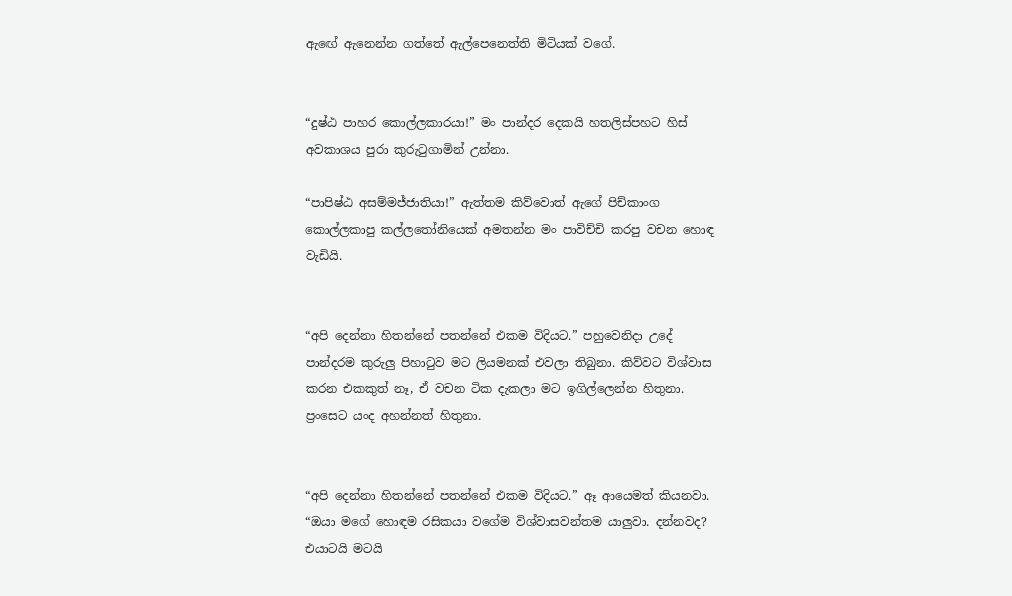ඇඟේ ඇනෙන්න ගත්තේ ඇල්පෙනෙත්ති මිටියක් වගේ.


“දුෂ්ඨ පාහර කොල්ලකාරයා!” මං පාන්දර දෙකයි හතලිස්පහට හිස් අවකාශය පුරා කුරුටුගාමින් උන්නා.

“පාපිෂ්ඨ අසම්මජ්ජාතියා!” ඇත්තම කිව්වොත් ඇගේ පිච්කාංග කොල්ලකාපු කල්ලතෝනියෙක් අමතන්න මං පාවිච්චි කරපු වචන හොඳ වැඩියි.


“අපි දෙන්නා හිතන්නේ පතන්නේ එකම විදියට.” පහුවෙනිදා උදේ පාන්දරම කුරුලු පිහාටුව මට ලියමනක් එවලා තිබුනා. කිව්වට විශ්වාස කරන එකකුත් නෑ, ඒ වචන ටික දැකලා මට ඉගිල්ලෙන්න හිතුනා. ප්‍රංසෙට යංද අහන්නත් හිතුනා.


“අපි දෙන්නා හිතන්නේ පතන්නේ එකම විදියට.” ඈ ආයෙමත් කියනවා. “ඔයා මගේ හොඳම රසිකයා වගේම විශ්වාසවන්තම යාලුවා. දන්නවද? එයාටයි මටයි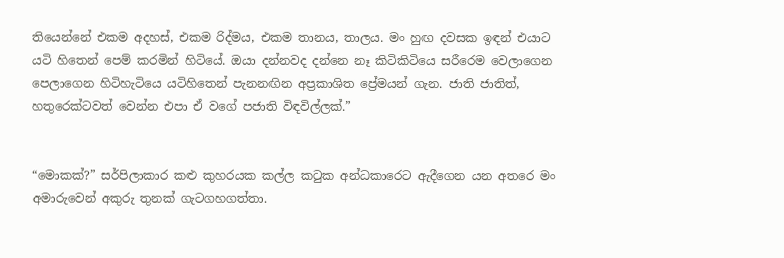තියෙන්නේ එකම අදහස්, එකම රිද්මය, එකම තානය, තාලය. මං හුඟ දවසක ඉඳන් එයාට යටි හිතෙන් පෙම් කරමින් හිටියේ. ඔයා දන්නවද දන්නෙ නෑ කිටිකිටියෙ සරීරෙම වෙලාගෙන පෙලාගෙන හිටිහැටියෙ යටිහිතෙන් පැනනඟින අප්‍රකාශිත ප්‍රේමයන් ගැන. ජාති ජාතිත්, හතුරෙක්ටවත් වෙන්න එපා ඒ වගේ පජාති විඳවිල්ලක්.”


“මොකක්?” සර්පිලාකාර කළු කුහරයක කල්ල කටුක අන්ධකාරෙට ඇදීගෙන යන අතරෙ මං අමාරුවෙන් අකුරු තුනක් ගැටගහගත්තා.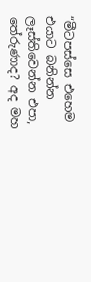“මීටපස්සෙ එහෙම එයාට බනින්න ලෑස්තිවෙන්න එපා, තේරුණාද? අද මහ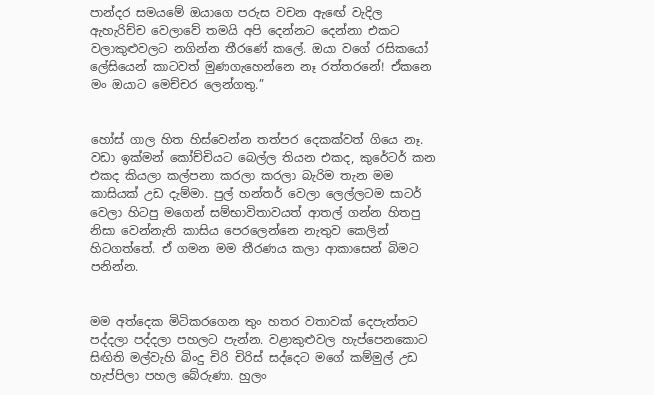පාන්දර සමයමේ ඔයාගෙ පරුස වචන ඇඟේ වැදිල ඇහැරිච්ච වෙලාවේ තමයි අපි දෙන්නට දෙන්නා එකට වලාකුළුවලට නගින්න තීරණේ කලේ. ඔයා වගේ රසිකයෝ ලේසියෙන් කාටවත් මුණගැහෙන්නෙ නෑ රත්තරනේ! ඒකනෙ මං ඔයාට මෙච්චර ලෙන්ගතු.”


හෝස් ගාල හිත හිස්වෙන්න තත්පර දෙකක්වත් ගියෙ නෑ. වඩා ඉක්මන් කෝච්චියට බෙල්ල තියන එකද, කුරේටර් කන එකද කියලා කල්පනා කරලා කරලා බැරිම තැන මම කාසියක් උඩ දැම්මා. පුල් හන්තර් වෙලා ලෙල්ලටම සාටර් වෙලා හිටපු මගෙන් සම්භාවිතාවයත් ආතල් ගන්න හිතපු නිසා වෙන්නැති කාසිය පෙරලෙන්නෙ නැතුව කෙලින් හිටගත්තේ. ඒ ගමන මම තීරණය කලා ආකාසෙන් බිමට පනින්න.


මම අත්දෙක මිටිකරගෙන තුං හතර වතාවක් දෙපැත්තට පද්දලා පද්දලා පහලට පැන්න. වළාකුළුවල හැප්පෙනකොට සිඟිති මල්වැහි බිංදු චිරි චිරිස් සද්දෙට මගේ කම්මුල් උඩ හැප්පිලා පහල බේරුණා. හුලං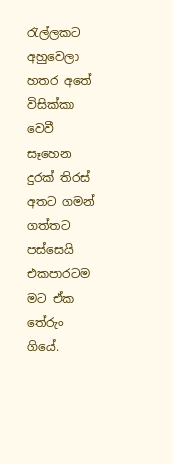රැල්ලකට අහුවෙලා හතර අතේ විසික්කා වෙවී සෑහෙන දුරක් තිරස් අතට ගමන් ගත්තට පස්සෙයි එකපාරටම මට ඒක තේරුං ගියේ.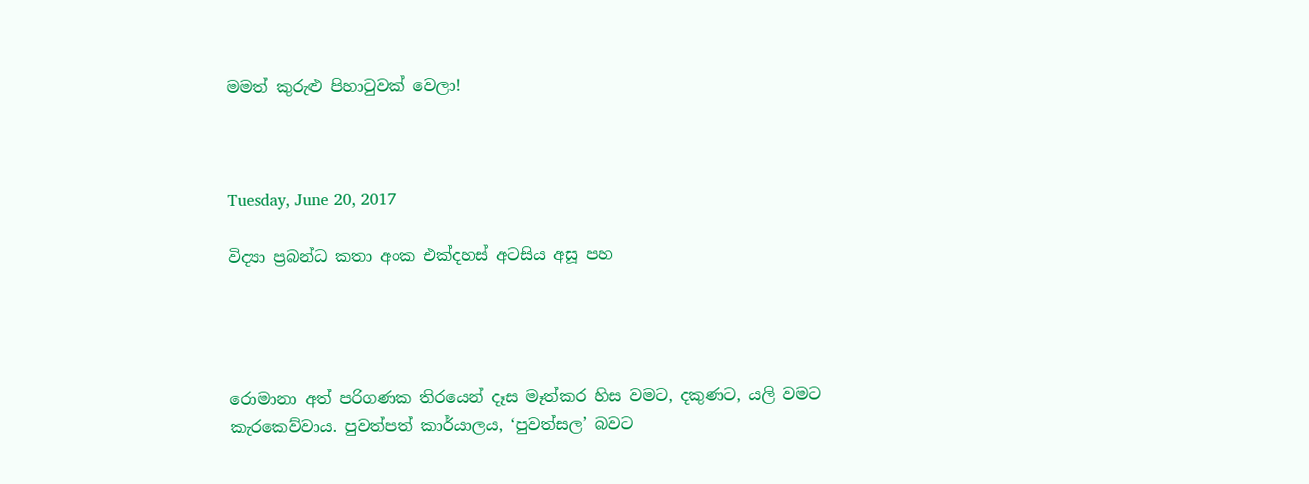මමත් කුරුළු පිහාටුවක් වෙලා!



Tuesday, June 20, 2017

විද්‍යා ප්‍රබන්ධ කතා අංක එක්දහස් අටසිය අසූ පහ




රොමානා අත් පරිගණක තිරයෙන් දෑස මෑත්කර හිස වමට, දකුණට, යලි වමට කැරකෙව්වාය. පුවත්පත් කාර්යාලය, ‘පුවත්සල’ බවට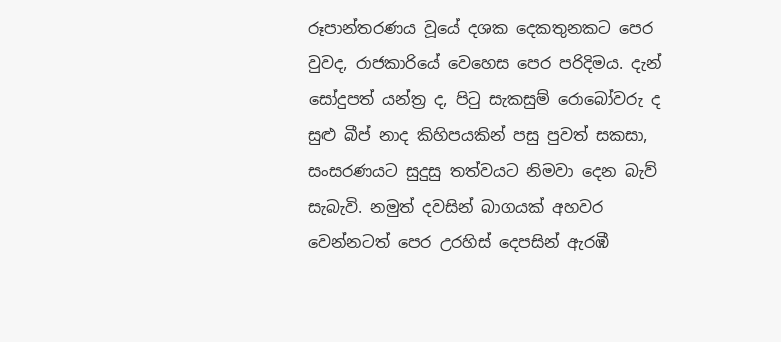රූපාන්තරණය වූයේ දශක දෙකතුනකට පෙර වුවද, රාජකාරියේ වෙහෙස පෙර පරිදිමය. දැන් සෝදුපත් යන්ත්‍ර ද, පිටු සැකසුම් රොබෝවරු ද සුළු බීප් නාද කිහිපයකින් පසු පුවත් සකසා, සංසරණයට සුදුසු තත්වයට නිමවා දෙන බැව් සැබැවි. නමුත් දවසින් බාගයක් අහවර වෙන්නටත් පෙර උරහිස් දෙපසින් ඇරඹී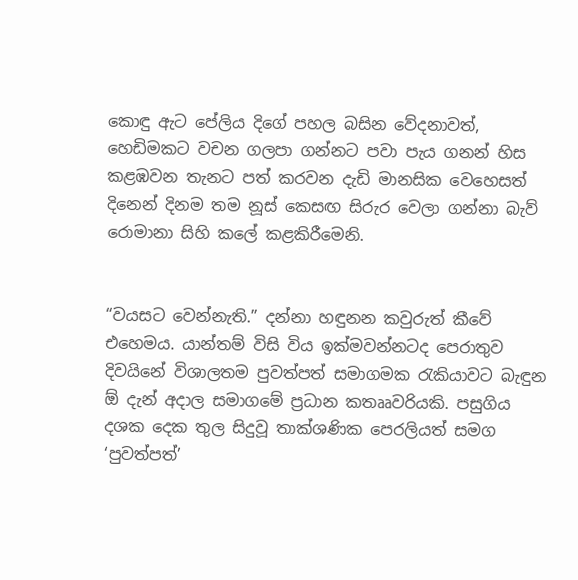කොඳු ඇට පේලිය දිගේ පහල බසින වේදනාවත්, හෙඩිමකට වචන ගලපා ගන්නට පවා පැය ගනන් හිස කළඹවන තැනට පත් කරවන දැඩි මානසික වෙහෙසත් දිනෙන් දිනම තම නූස් කෙසඟ සිරුර වෙලා ගන්නා බැව් රොමානා සිහි කලේ කළකිරීමෙනි.


“වයසට වෙන්නැති.” දන්නා හඳුනන කවුරුත් කීවේ එහෙමය. යාන්තම් විසි විය ඉක්මවන්නටද පෙරාතුව දිවයිනේ විශාලතම පුවත්පත් සමාගමක රැකියාවට බැඳුන ඕ දැන් අදාල සමාගමේ ප්‍රධාන කතෲවරියකි. පසුගිය දශක දෙක තුල සිදුවූ තාක්ශණික පෙරලියත් සමග ‘පුවත්පත්’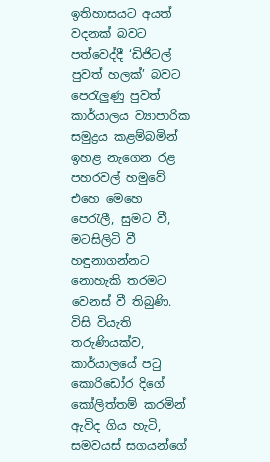ඉතිහාසයට අයත් වදනක් බවට පත්වෙද්දී ‘ඩිජිටල් පුවත් හලක්’ බවට පෙරැලුණු පුවත් කාර්යාලය ව්‍යාපාරික සමුද්‍රය කළම්බමින් ඉහළ නැගෙන රළ පහරවල් හමුවේ එහෙ මෙහෙ පෙරැලී, සුමට වී, මටසිලිටි වී හඳුනාගන්නට නොහැකි තරමට වෙනස් වී තිබුණි. විසි වියැති තරුණියක්ව, කාර්යාලයේ පටු කොරිඩෝර දිගේ කෝලිත්තම් කරමින් ඇවිද ගිය හැටි, සමවයස් සගයන්ගේ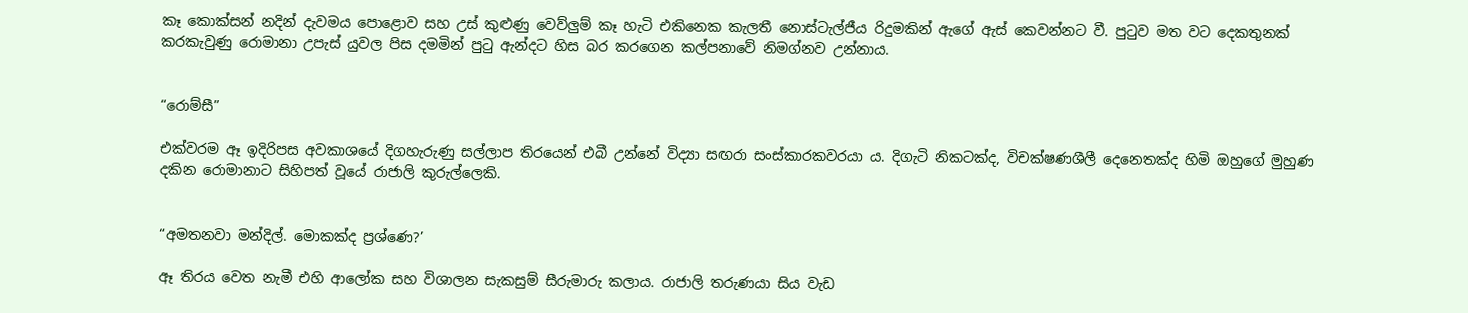කෑ කොක්සන් නදින් දැවමය පොළොව සහ උස් කුළුණු වෙව්ලුම් කෑ හැටි එකිනෙක කැලතී නොස්ටැල්ජීය රිදුමකින් ඇගේ ඇස් කෙවන්නට වී. පුටුව මත වට දෙකතුනක් කරකැවුණු රොමානා උපැස් යුවල පිස දමමින් පුටු ඇන්දට හිස බර කරගෙන කල්පනාවේ නිමග්නව උන්නාය.


“රොම්සී”

එක්වරම ඈ ඉදිරිපස අවකාශයේ දිගහැරුණු සල්ලාප තිරයෙන් එබී උන්නේ විද්‍යා සඟරා සංස්කාරකවරයා ය. දිගැටි නිකටක්ද, විචක්ෂණශීලී දෙනෙතක්ද හිමි ඔහුගේ මුහුණ දකින රොමානාට සිහිපත් වූයේ රාජාලි කුරුල්ලෙකි.


“අමතනවා මන්දිල්. මොකක්ද ප්‍රශ්ණෙ?’

ඈ තිරය වෙත නැමී එහි ආලෝක සහ විශාලන සැකසුම් සීරුමාරු කලාය. රාජාලි තරුණයා සිය වැඩ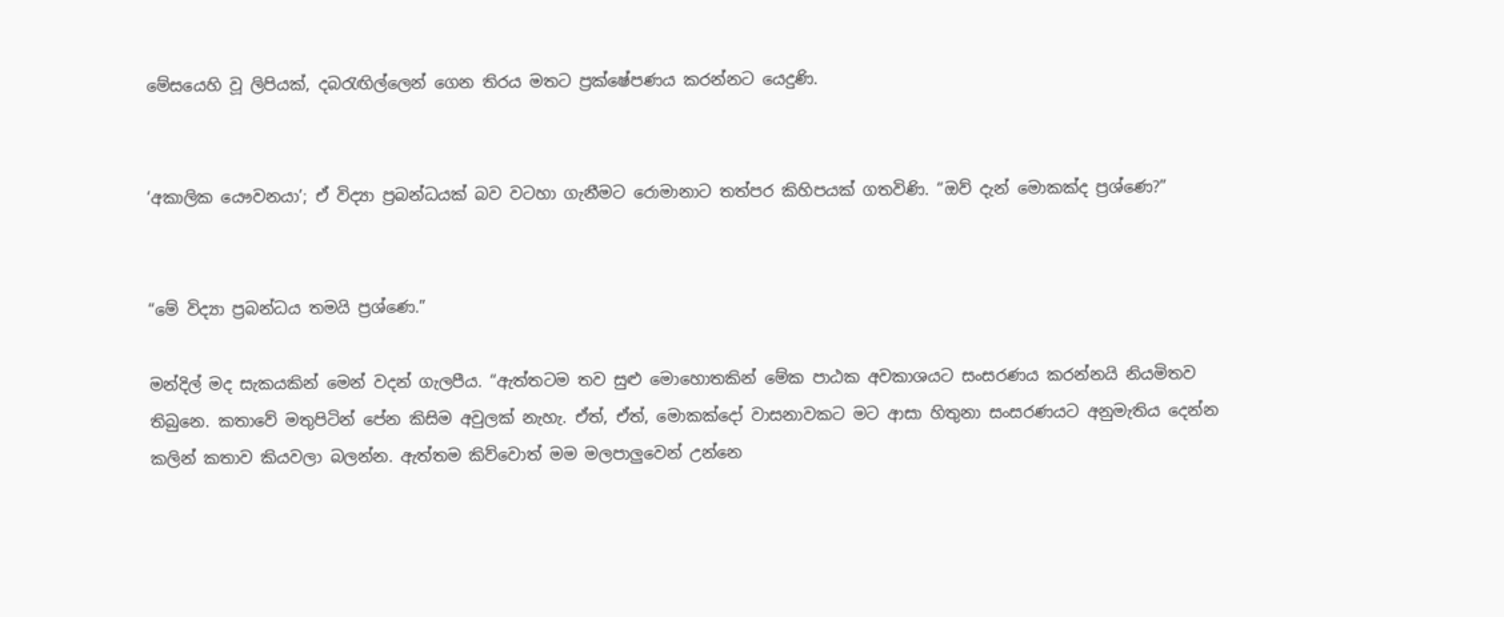මේසයෙහි වූ ලිපියක්, දබරැඟිල්ලෙන් ගෙන තිරය මතට ප්‍රක්ෂේපණය කරන්නට යෙදුණි.


‘අකාලික යෞවනයා’; ඒ විද්‍යා ප්‍රබන්ධයක් බව වටහා ගැනීමට රොමානාට තත්පර කිහිපයක් ගතවිණි. “ඔව් දැන් මොකක්ද ප්‍රශ්ණෙ?”


“මේ විද්‍යා ප්‍රබන්ධය තමයි ප්‍රශ්ණෙ.”

මන්දිල් මද සැකයකින් මෙන් වදන් ගැලපීය. “ඇත්තටම තව සුළු මොහොතකින් මේක පාඨක අවකාශයට සංසරණය කරන්නයි නියමිතව තිබුනෙ. කතාවේ මතුපිටින් පේන කිසිම අවුලක් නැහැ. ඒත්, ඒත්, මොකක්දෝ වාසනාවකට මට ආසා හිතුනා සංසරණයට අනුමැතිය දෙන්න කලින් කතාව කියවලා බලන්න. ඇත්තම කිව්වොත් මම මලපාලුවෙන් උන්නෙ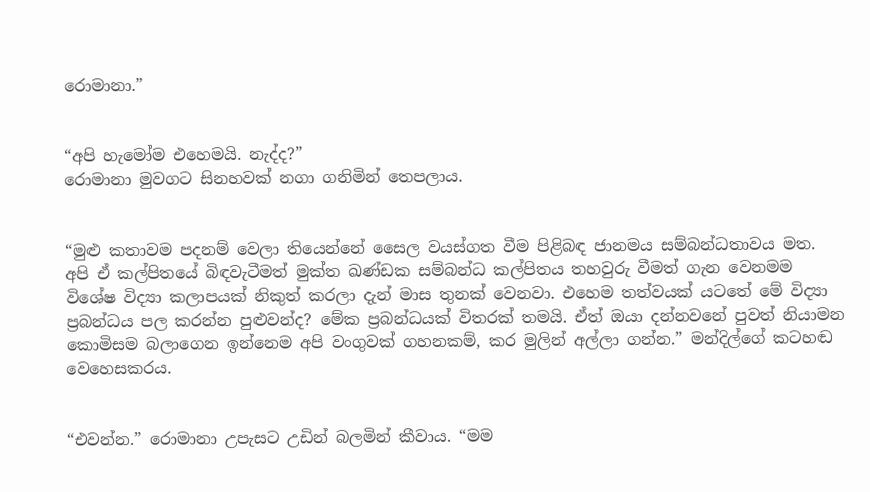රොමානා.”


“අපි හැමෝම එහෙමයි. නැද්ද?”
රොමානා මුවගට සිනහවක් නගා ගනිමින් තෙපලාය.


“මුළු කතාවම පදනම් වෙලා තියෙන්නේ සෛල වයස්ගත වීම පිළිබඳ ජානමය සම්බන්ධතාවය මත. අපි ඒ කල්පිතයේ බිඳවැටීමත් මුක්ත ඛණ්ඩක සම්බන්ධ කල්පිතය තහවුරු වීමත් ගැන වෙනමම විශේෂ විද්‍යා කලාපයක් නිකුත් කරලා දැන් මාස තුනක් වෙනවා. එහෙම තත්වයක් යටතේ මේ විද්‍යා ප්‍රබන්ධය පල කරන්න පුළුවන්ද? මේක ප්‍රබන්ධයක් විතරක් තමයි. ඒත් ඔයා දන්නවනේ පුවත් නියාමන කොමිසම බලාගෙන ඉන්නෙම අපි වංගුවක් ගහනකම්, කර මුලින් අල්ලා ගන්න.” මන්දිල්ගේ කටහඬ වෙහෙසකරය.


“එවන්න.” රොමානා උපැසට උඩින් බලමින් කීවාය. “මම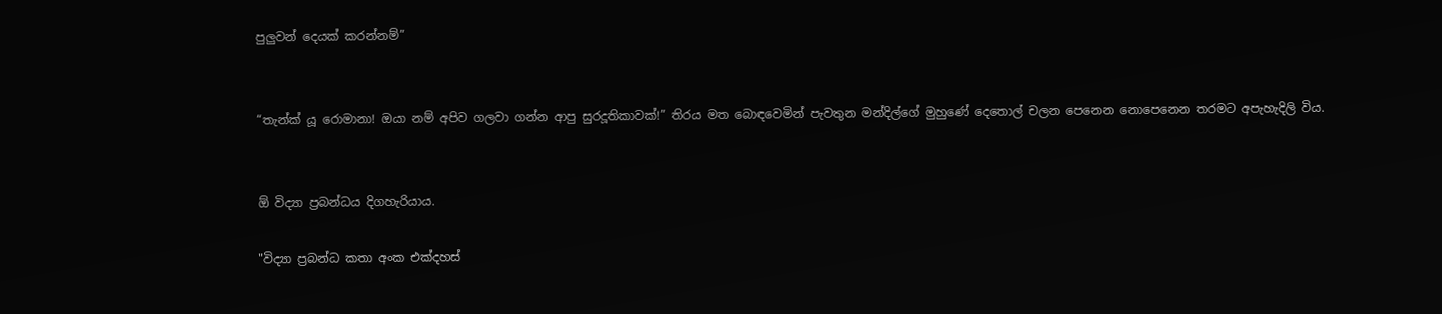පුලුවන් දෙයක් කරන්නම්”


“තැන්ක් යූ රොමානා! ඔයා නම් අපිව ගලවා ගන්න ආපු සුරදූතිකාවක්!” තිරය මත බොඳවෙමින් පැවතුන මන්දිල්ගේ මුහුණේ දෙතොල් චලන පෙනෙන නොපෙනෙන තරමට අපැහැදිලි විය.


ඕ විද්‍යා ප්‍රබන්ධය දිගහැරියාය.

"විද්‍යා ප්‍රබන්ධ කතා අංක එක්දහස්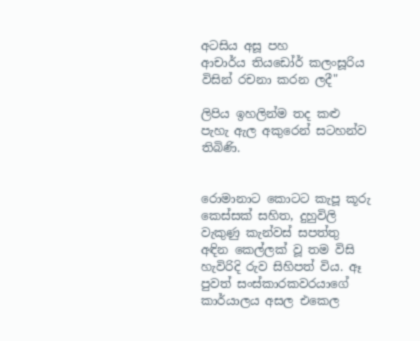අටසිය අසූ පහ
ආචාර්ය තියඩෝර් කලංසූරිය විසින් රචනා කරන ලදී"

ලිපිය ඉහලින්ම තද කළු පැහැ ඇල අකුරෙන් සටහන්ව තිබිණි.


රොමානාට කොටට කැපූ කූරු කෙස්සක් සහිත, දුහුවිලි වැකුණු කැන්වස් සපත්තු අඳින කෙල්ලක් වූ තම විසි හැවිරිදි රුව සිහිපත් විය. ඈ පුවත් සංස්කාරකවරයාගේ කාර්යාලය අසල එකෙල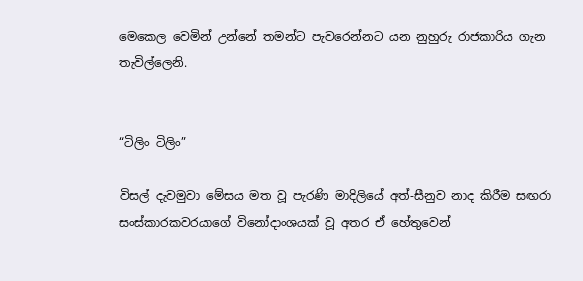මෙකෙල වෙමින් උන්නේ තමන්ට පැවරෙන්නට යන නුහුරු රාජකාරිය ගැන තැවිල්ලෙනි.


“ටිලිං ටිලිං”

විසල් දැවමුවා මේසය මත වූ පැරණි මාදිලියේ අත්-සීනුව නාද කිරීම සඟරා සංස්කාරකවරයාගේ විනෝදාංශයක් වූ අතර ඒ හේතුවෙන්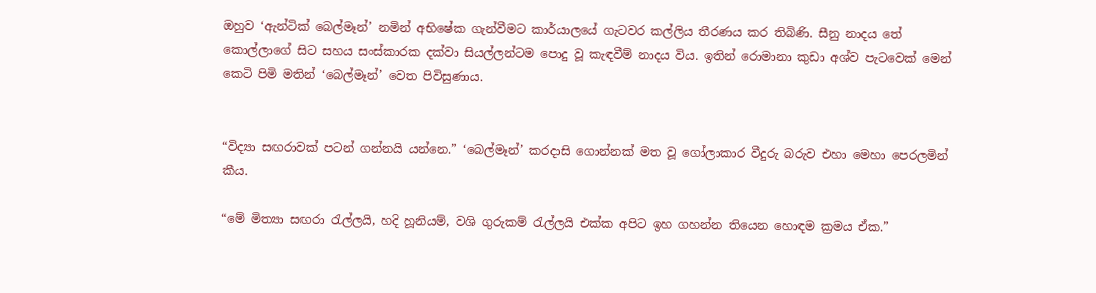ඔහුව ‘ඇන්ටික් බෙල්මෑන්’ නමින් අභිෂේක ගැන්වීමට කාර්යාලයේ ගැටවර කල්ලිය තීරණය කර තිබිණි. සීනු නාදය තේ කොල්ලාගේ සිට සහය සංස්කාරක දක්වා සියල්ලන්ටම පොදු වූ කැඳවීම් නාදය විය. ඉතින් රොමානා කුඩා අශ්ව පැටවෙක් මෙන් කෙටි පිමි මතින් ‘බෙල්මෑන්’ වෙත පිවිසුණාය.


“විද්‍යා සඟරාවක් පටන් ගන්නයි යන්නෙ.” ‘බෙල්මෑන්’ කරදාසි ගොන්නක් මත වූ ගෝලාකාර වීදුරු බරුව එහා මෙහා පෙරලමින් කීය.

“මේ මිත්‍යා සඟරා රැල්ලයි, හදි හූනියම්, වශි ගුරුකම් රැල්ලයි එක්ක අපිට ඉහ ගහන්න තියෙන හොඳම ක්‍රමය ඒක.”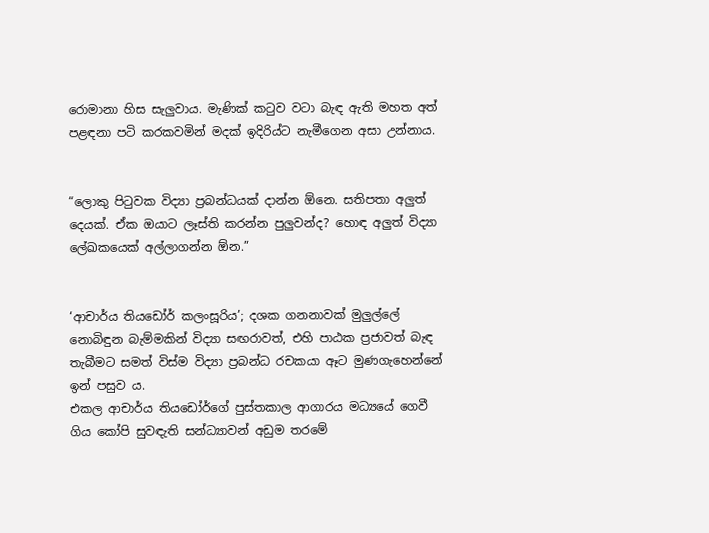රොමානා හිස සැලුවාය. මැණික් කටුව වටා බැඳ ඇති මහත අත් පළඳනා පටි කරකවමින් මදක් ඉදිරිය්ට නැමීගෙන අසා උන්නාය.


“ලොකු පිටුවක විද්‍යා ප්‍රබන්ධයක් දාන්න ඕනෙ. සතිපතා අලුත් දෙයක්. ඒක ඔයාට ලෑස්ති කරන්න පුලුවන්ද? හොඳ අලුත් විද්‍යා ලේඛකයෙක් අල්ලාගන්න ඕන.”


‘ආචාර්ය තියඩෝර් කලංසූරිය’; දශක ගනනාවක් මුලුල්ලේ නොබිඳුන බැම්මකින් විද්‍යා සඟරාවත්, එහි පාඨක ප්‍රජාවත් බැඳ තැබීමට සමත් විස්ම විද්‍යා ප්‍රබන්ධ රචකයා ඈට මුණගැහෙන්නේ ඉන් පසුව ය.
එකල ආචාර්ය තියඩෝර්ගේ පුස්තකාල ආගාරය මධ්‍යයේ ගෙවී ගිය කෝපි සුවඳැති සන්ධ්‍යාවන් අඩුම තරමේ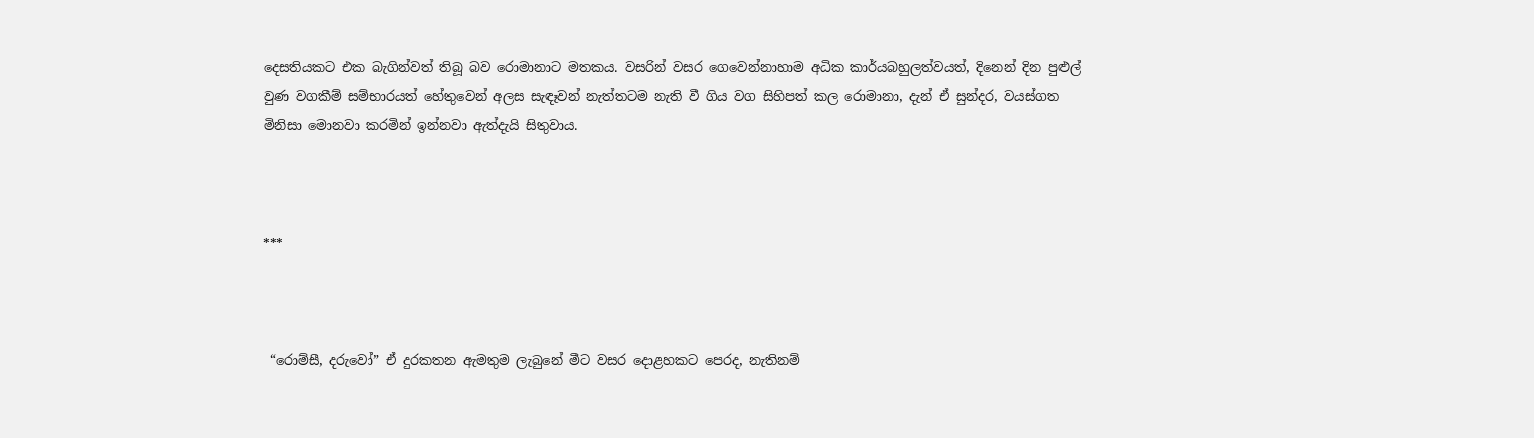දෙසතියකට එක බැගින්වත් තිබූ බව රොමානාට මතකය. වසරින් වසර ගෙවෙන්නාහාම අධික කාර්යබහුලත්වයත්, දිනෙන් දින පුළුල් වුණ වගකීම් සම්භාරයත් හේතුවෙන් අලස සැඳෑවන් නැත්තටම නැති වී ගිය වග සිහිපත් කල රොමානා, දැන් ඒ සුන්දර, වයස්ගත මිනිසා මොනවා කරමින් ඉන්නවා ඇත්දැයි සිතුවාය.



***



 “රොම්සී, දරුවෝ” ඒ දුරකතන ඇමතුම ලැබුනේ මීට වසර දොළහකට පෙරද, නැතිනම්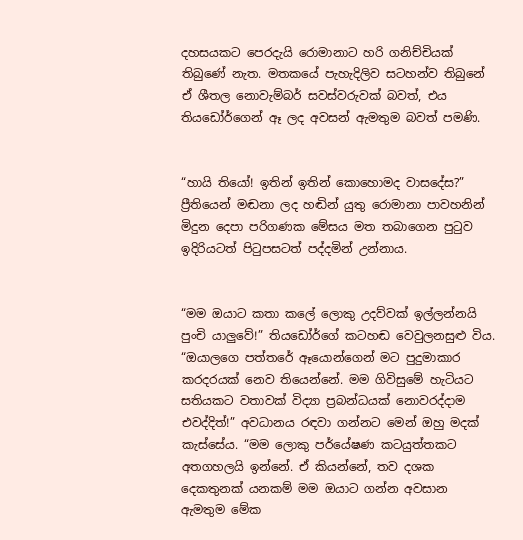දහසයකට පෙරදැයි රොමානාට හරි ගනිච්චියක් තිබුණේ නැත. මතකයේ පැහැදිලිව සටහන්ව තිබුනේ ඒ ශීතල නොවැම්බර් සවස්වරුවක් බවත්, එය තියඩෝර්ගෙන් ඈ ලද අවසන් ඇමතුම බවත් පමණි.


“හායි තියෝ! ඉතින් ඉතින් කොහොමද වාසදේස?” ප්‍රීතියෙන් මඬනා ලද හඬින් යුතු රොමානා පාවහනින් මිදුන දෙපා පරිගණක මේසය මත තබාගෙන පුටුව ඉදිරියටත් පිටුපසටත් පද්දමින් උන්නාය.


“මම ඔයාට කතා කලේ ලොකු උදව්වක් ඉල්ලන්නයි පුංචි යාලුවේ!” තියඩෝර්ගේ කටහඬ වෙවුලනසුළු විය. “ඔයාලගෙ පත්තරේ ඈයොන්ගෙන් මට පුදුමාකාර කරදරයක් නෙව තියෙන්නේ. මම ගිවිසුමේ හැටියට සතියකට වතාවක් විද්‍යා ප්‍රබන්ධයක් නොවරද්දාම එවද්දිත්!” අවධානය රඳවා ගන්නට මෙන් ඔහු මදක් කැස්සේය. “මම ලොකු පර්යේෂණ කටයුත්තකට අතගහලයි ඉන්නේ. ඒ කියන්නේ, තව දශක දෙකතුනක් යනකම් මම ඔයාට ගන්න අවසාන ඇමතුම මේක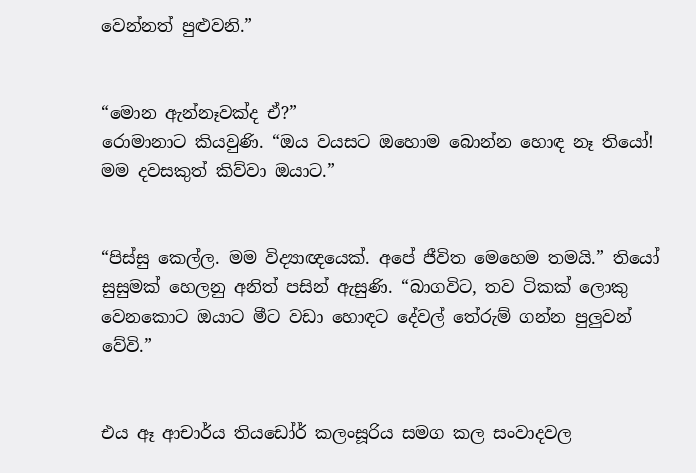වෙන්නත් පුළුවනි.”


“මොන ඇන්නෑවක්ද ඒ?”
රොමානාට කියවුණි. “ඔය වයසට ඔහොම බොන්න හොඳ නෑ තියෝ! මම දවසකුත් කිව්වා ඔයාට.”


“පිස්සු කෙල්ල. මම විද්‍යාඥයෙක්. අපේ ජීවිත මෙහෙම තමයි.” තියෝ සුසුමක් හෙලනු අනිත් පසින් ඇසුණි. “බාගවිට, තව ටිකක් ලොකු වෙනකොට ඔයාට මීට වඩා හොඳට දේවල් තේරුම් ගන්න පුලුවන් වේවි.”


එය ඈ ආචාර්ය තියඩෝර් කලංසූරිය සමග කල සංවාදවල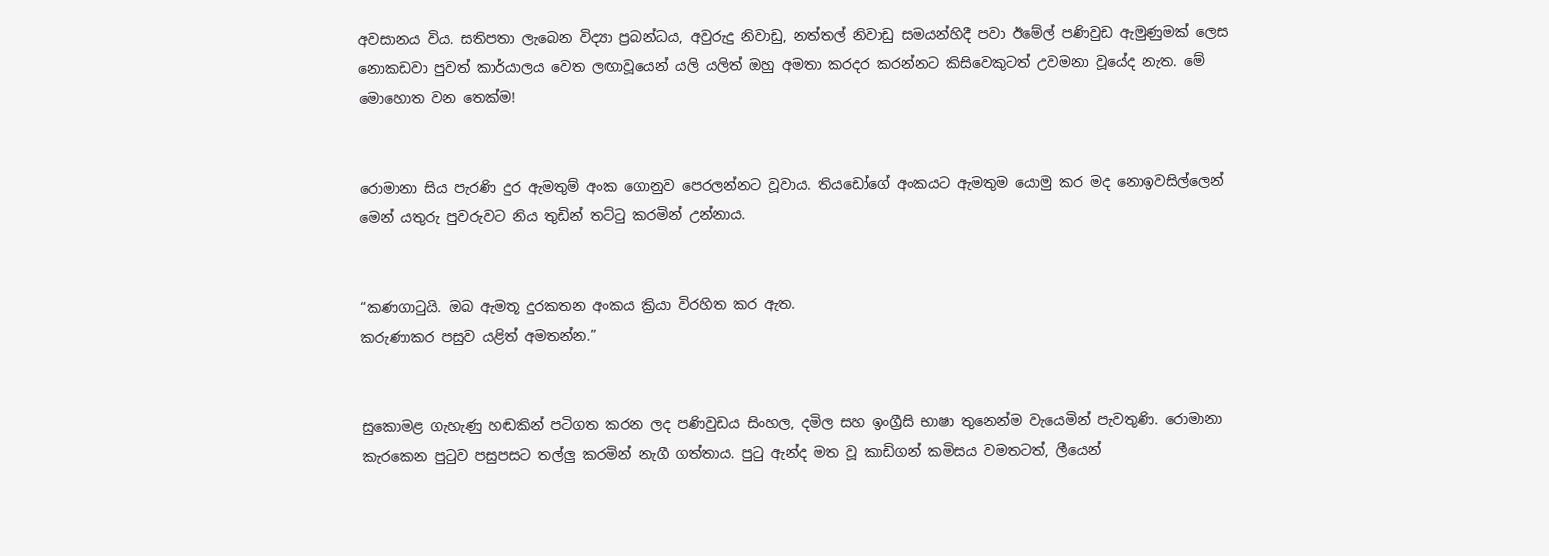අවසානය විය. සතිපතා ලැබෙන විද්‍යා ප්‍රබන්ධය, අවුරුදු නිවාඩු, නත්තල් නිවාඩු සමයන්හිදී පවා ඊමේල් පණිවුඩ ඇමුණුමක් ලෙස නොකඩවා පුවත් කාර්යාලය වෙත ලඟාවූයෙන් යලි යලිත් ඔහු අමතා කරදර කරන්නට කිසිවෙකුටත් උවමනා වූයේද නැත. මේ මොහොත වන තෙක්ම!


රොමානා සිය පැරණි දුර ඇමතුම් අංක ගොනුව පෙරලන්නට වූවාය. තියඩෝගේ අංකයට ඇමතුම යොමු කර මද නොඉවසිල්ලෙන් මෙන් යතුරු පුවරුවට නිය තුඩින් තට්ටු කරමින් උන්නාය.


“කණගාටුයි. ඔබ ඇමතූ දුරකතන අංකය ක්‍රියා විරහිත කර ඇත.
කරුණාකර පසුව යළිත් අමතන්න.”


සුකොමළ ගැහැණු හඬකින් පටිගත කරන ලද පණිවුඩය සිංහල, දමිල සහ ඉංග්‍රීසි භාෂා තුනෙන්ම වැයෙමින් පැවතුණි. රොමානා කැරකෙන පුටුව පසුපසට තල්ලු කරමින් නැගී ගත්තාය. පුටු ඇන්ද මත වූ කාඩිගන් කමිසය වමතටත්, ලීයෙන්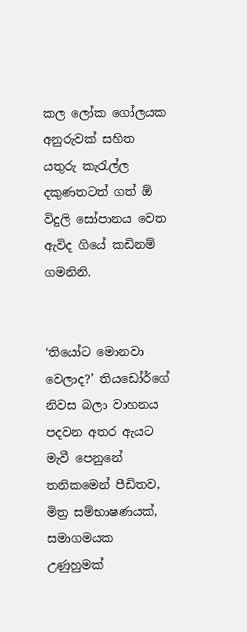කල ලෝක ගෝලයක අනුරුවක් සහිත යතුරු කැරැල්ල දකුණතටත් ගත් ඕ විදුලි සෝපානය වෙත ඇවිද ගියේ කඩිනම් ගමනිනි.


‘තියෝට මොනවා වෙලාද?’ තියඩෝර්ගේ නිවස බලා වාහනය පදවන අතර ඇයට මැවී පෙනුනේ තනිකමෙන් පීඩිතව, මිත්‍ර සම්භාෂණයක්, සමාගමයක උණුහුමක්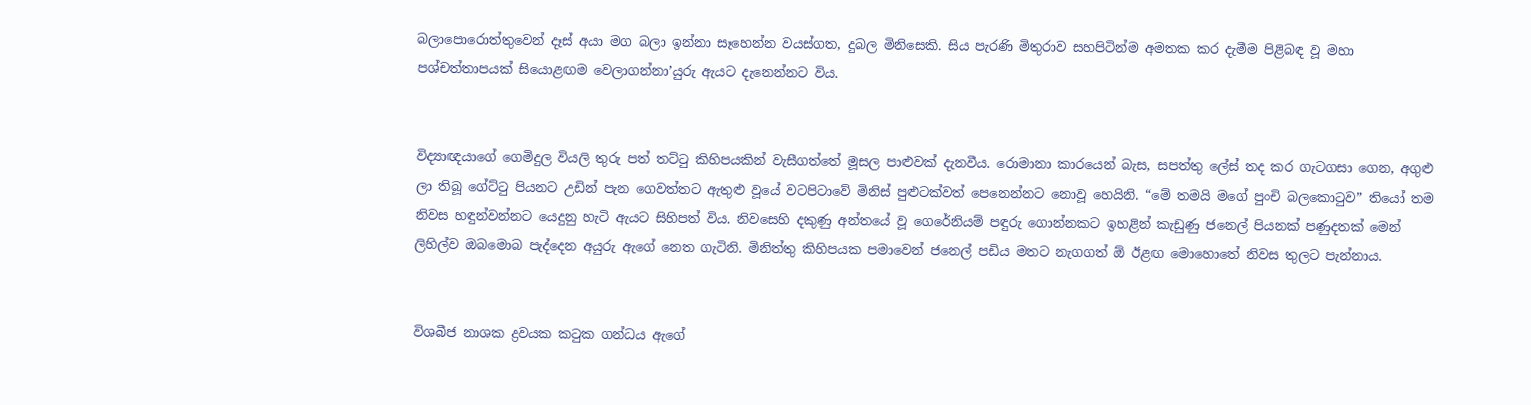බලාපොරොත්තුවෙන් දෑස් අයා මග බලා ඉන්නා සෑහෙන්න වයස්ගත, දුබල මිනිසෙකි. සිය පැරණි මිතුරාව සහපිටින්ම අමතක කර දැමීම පිළිබඳ වූ මහා පශ්චත්තාපයක් සියොළඟම වෙලාගන්නා’යුරු ඇයට දැනෙන්නට විය.


විද්‍යාඥයාගේ ගෙමිදුල වියලි තුරු පත් තට්ටු කිහිපයකින් වැසීගත්තේ මූසල පාළුවක් දැනවීය. රොමානා කාරයෙන් බැස, සපත්තු ලේස් තද කර ගැටගසා ගෙන, අගුළු ලා තිබූ ගේට්ටු පියනට උඩින් පැන ගෙවත්තට ඇතුළු වූයේ වටපිටාවේ මිනිස් පුළුටක්වත් පෙනෙන්නට නොවූ හෙයිනි. “මේ තමයි මගේ පුංචි බලකොටුව” තියෝ තම නිවස හඳුන්වන්නට යෙදුනු හැටි ඇයට සිහිපත් විය. නිවසෙහි දකුණු අන්තයේ වූ ගෙරේනියම් පඳුරු ගොන්නකට ඉහළින් කැඩුණු ජනෙල් පියනක් පණුදතක් මෙන් ලිහිල්ව ඔබමොබ පැද්දෙන අයුරු ඇගේ නෙත ගැටිනි. මිනිත්තු කිහිපයක පමාවෙන් ජනෙල් පඩිය මතට නැගගත් ඕ ඊළඟ මොහොතේ නිවස තුලට පැන්නාය.


විශබීජ නාශක ද්‍රවයක කටුක ගන්ධය ඇගේ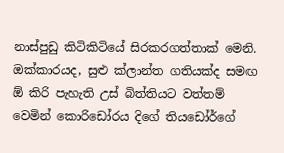නාස්පුඩු කිටිකිටියේ සිරකරගත්තාක් මෙනි. ඔක්කාරයද, සුළු ක්ලාන්ත ගතියක්ද සමඟ ඕ කිරි පැහැති උස් බිත්තියට වත්තම් වෙමින් කොරිඩෝරය දිගේ තියඩෝර්ගේ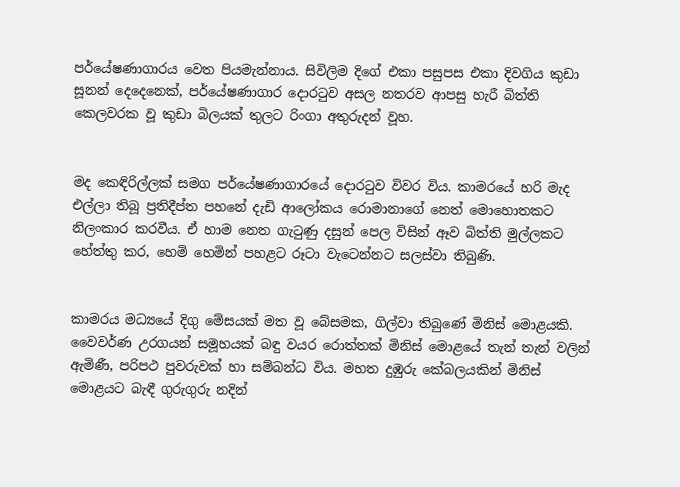පර්යේෂණාගාරය වෙත පියමැන්නාය. සිවිලිම දිගේ එකා පසුපස එකා දිවගිය කුඩා සූනන් දෙදෙනෙක්, පර්යේෂණාගාර දොරටුව අසල නතරව ආපසු හැරී බිත්ති කෙලවරක වූ කුඩා බිලයක් තුලට රිංගා අතුරුදන් වූහ.


මද කෙඳිරිල්ලක් සමග පර්යේෂණාගාරයේ දොරටුව විවර විය. කාමරයේ හරි මැද එල්ලා තිබූ ප්‍රතිදීප්ත පහනේ දැඩි ආලෝකය රොමානාගේ නෙත් මොහොතකට නිලංකාර කරවීය. ඒ හාම නෙත ගැටුණු දසුන් පෙල විසින් ඈව බිත්ති මුල්ලකට හේත්තු කර, හෙමි හෙමින් පහළට රූටා වැටෙන්නට සලස්වා තිබුණි.


කාමරය මධ්‍යයේ දිගු මේසයක් මත වූ බේසමක, ගිල්වා තිබුණේ මිනිස් මොළයකි. වෛවර්ණ උරගයන් සමූහයක් බඳු වයර රොත්තක් මිනිස් මොළයේ තැන් තැන් වලින් ඇමිණී, පරිපථ පුවරුවක් හා සම්බන්ධ විය. මහත දුඹුරු කේබලයකින් මිනිස් මොළයට බැඳී ගුරුගුරු නදින්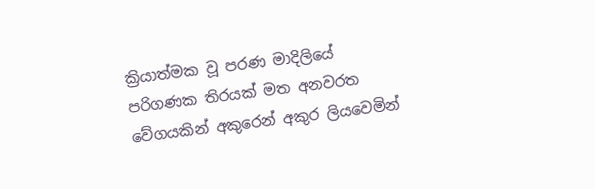ක්‍රියාත්මක වූ පරණ මාදිලියේ පරිගණක තිරයක් මත අනවරත වේගයකින් අකුරෙන් අකුර ලියවෙමින්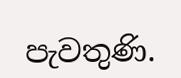පැවතුණි.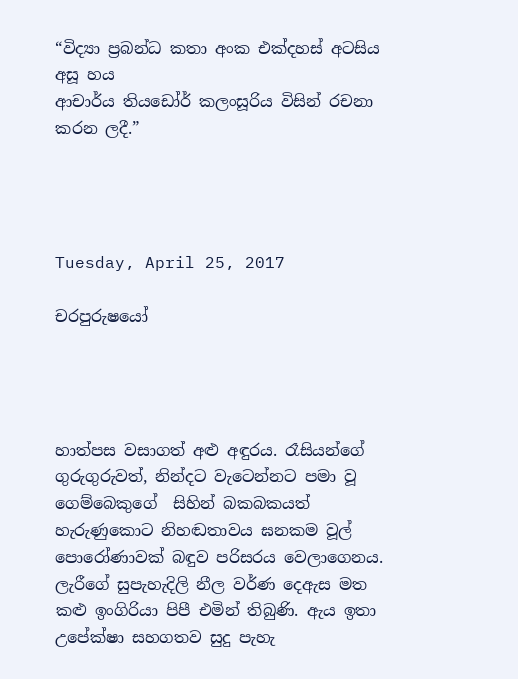“විද්‍යා ප්‍රබන්ධ කතා අංක එක්දහස් අටසිය අසූ හය
ආචාර්ය තියඩෝර් කලංසූරිය විසින් රචනා කරන ලදී.”




Tuesday, April 25, 2017

චරපුරුෂයෝ




හාත්පස වසාගත් අළු අඳුරය. රෑසියන්ගේ ගුරුගුරුවත්, නින්දට වැටෙන්නට පමා වූ ගෙම්බෙකුගේ  සිහින් බකබකයත් හැරුණුකොට නිහඬතාවය ඝනකම වූල් පොරෝණාවක් බඳුව පරිසරය වෙලාගෙනය. ලැරීගේ සුපැහැදිලි නීල වර්ණ දෙඇස මත කළු ඉංගිරියා පිපී එමින් තිබුණි. ඇය ඉතා උපේක්ෂා සහගතව සුදු පැහැ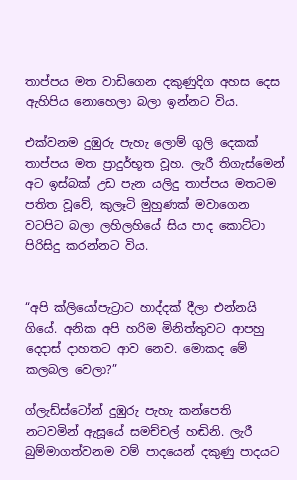තාප්පය මත වාඩිගෙන දකුණුදිග අහස දෙස ඇහිපිය නොහෙලා බලා ඉන්නට විය.

එක්වනම දුඹුරු පැහැ ලොම් ගුලි දෙකක් තාප්පය මත ප්‍රාදුර්භූත වූහ. ලැරී තිගැස්මෙන් අට ඉස්බක් උඩ පැන යලිදු තාප්පය මතටම පතිත වූවේ, කුලෑටි මුහුණක් මවාගෙන වටපිට බලා ලහිලහියේ සිය පාද කොට්ටා පිරිසිදු කරන්නට විය.


“අපි ක්ලියෝපැට්‍රාට හාද්දක් දීලා එන්නයි ගියේ. අනික අපි හරිම මිනිත්තුවට ආපහු දෙදාස් දාහතට ආව නෙව. මොකද මේ කලබල වෙලා?”

ග්ලැඩ්ස්ටෝන් දුඹුරු පැහැ කන්පෙති නටවමින් ඇසූයේ සමච්චල් හඬිනි. ලැරී බුම්මාගත්වනම වම් පාදයෙන් දකුණු පාදයට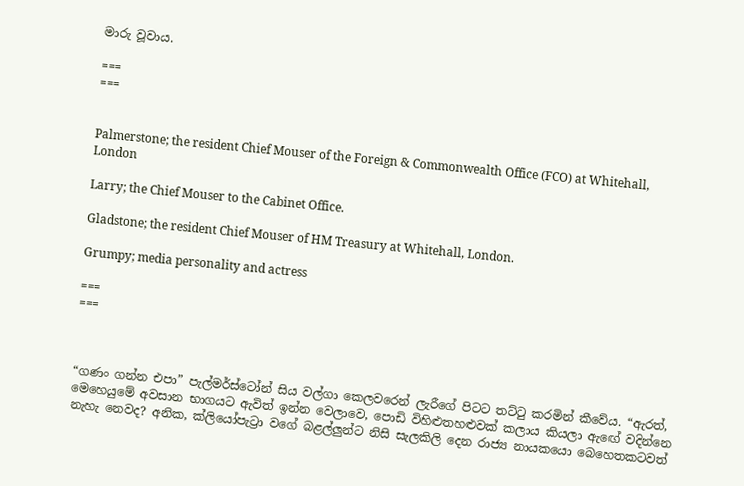මාරු වූවාය.

===
===


Palmerstone; the resident Chief Mouser of the Foreign & Commonwealth Office (FCO) at Whitehall, London

Larry; the Chief Mouser to the Cabinet Office.

Gladstone; the resident Chief Mouser of HM Treasury at Whitehall, London.

Grumpy; media personality and actress

===
===



“ගණං ගන්න එපා” පැල්මර්ස්ටෝන් සිය වල්ගා කෙලවරෙන් ලැරීගේ පිටට තට්ටු කරමින් කීවේය. “ඇරත්, මෙහෙයුමේ අවසාන භාගයට ඇවිත් ඉන්න වෙලාවෙ, පොඩි විහිළුතහළුවක් කලාය කියලා ඇඟේ වදින්නෙ නැහැ නෙවද? අනික, ක්ලියෝපැට්‍රා වගේ බළල්ලුන්ට නිසි සැලකිලි දෙන රාජ්‍ය නායකයො බෙහෙතකටවත්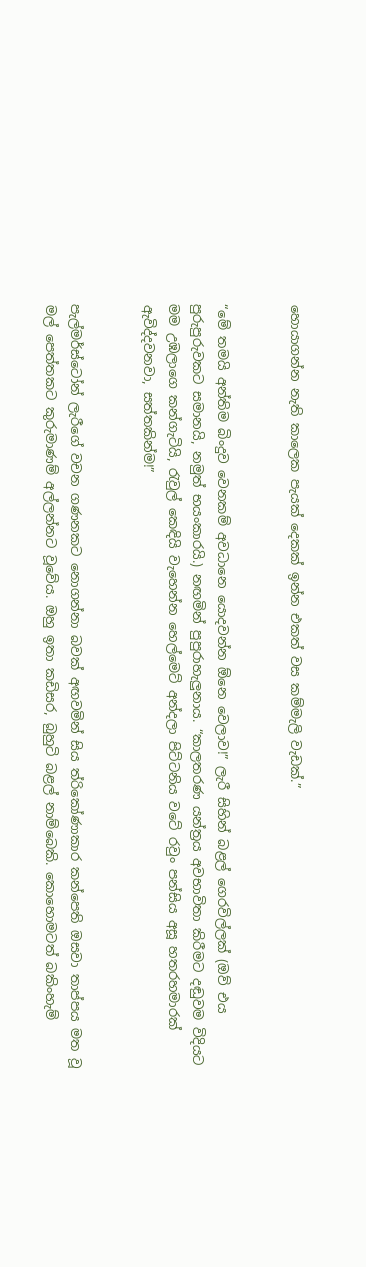හොයාගන්න නැති කාලෙක පැයක් දෙකක් ඉන්න එකත් වස කම්මැලි වැඩක්.”


“මේ තමයි අන්තිම බිංදුව වෙනකම් අවධානෙ යොදවන්න ඕනෙ වෙලාව!” ලැරී සිහින් බළල් ගෙරවිල්ලක් (ඔව් එය පුරුපුරුවකට සමානයි, නමුත් භයංකාරයි.) නඟමින් පුපුරාහැලුනාය. “කාලතරණ යන්ත්‍රය අවභාවිතා කිරීමට දඬුවම විදියට මම උඹලාගෙ කන්ගැටියි, රැවුල් කෙඳියි වැහෙන්න හෙල්මෙට් අන්දලා පිට්ටනිය වටේ රවුං පන්සිය අසූ හතරහමාරක් ඇවිද්දවනවා, සත්තකින්ම!”


පැල්මර්ස්ටෝන් ලැරීගේ වචන ගණනකට නොගන්නා බවක් අඟවමින් සිය ත්රිකෝණාකාර කන්පෙති ඔසවා තාප්පය මත වූ මල් පෙත්තකට කුරුමාණම් අල්ලන්නට වූවේය. ඔහු ඉතා කඩිසර, බුහුටි බළල් නාම්බෙකි. කොහොමටත් බකිංහැම්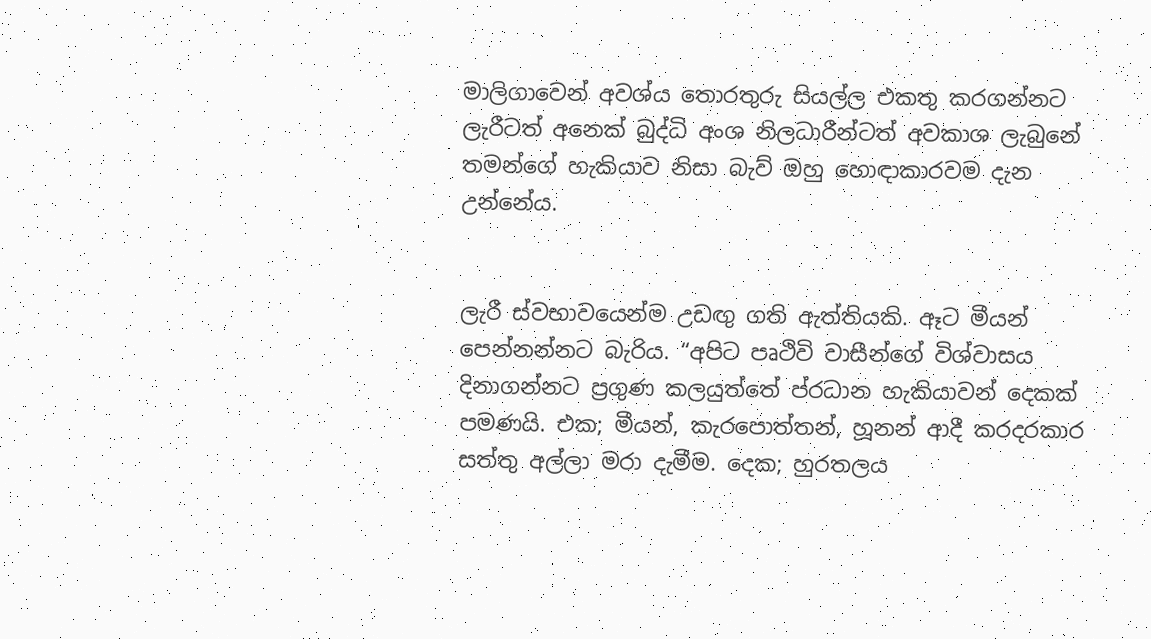මාලිගාවෙන් අවශ්ය තොරතුරු සියල්ල එකතු කරගන්නට ලැරීටත් අනෙක් බුද්ධි අංශ නිලධාරීන්ටත් අවකාශ ලැබුනේ තමන්ගේ හැකියාව නිසා බැව් ඔහු හොඳාකාරවම දැන උන්නේය.


ලැරී ස්වභාවයෙන්ම උඩඟු ගති ඇත්තියකි. ඈට මීයන් පෙන්නන්නට බැරිය. “අපිට පෘථිවි වාසීන්ගේ විශ්වාසය දිනාගන්නට ප්‍රගුණ කලයුත්තේ ප්රධාන හැකියාවන් දෙකක් පමණයි. එක; මීයන්, කැරපොත්තන්, හූනන් ආදී කරදරකාර සත්තු අල්ලා මරා දැමීම. දෙක; හුරතලය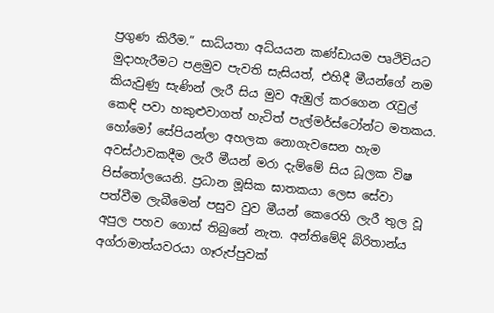ප්‍රගුණ කිරීම.” සාධ්යතා අධ්යයන කණ්ඩායම පෘථිවියට මුදාහැරීමට පළමුව පැවති සැසියත්, එහිදී මීයන්ගේ නම කියැවුණු සැණින් ලැරී සිය මුව ඇඹුල් කරගෙන රැවුල් කෙඳි පවා හකුළුවාගත් හැටිත් පැල්මර්ස්ටෝන්ට මතකය. හෝමෝ සේපියන්ලා අහලක නොගැවසෙන හැම අවස්ථාවකදීම ලැරී මීයන් මරා දැම්මේ සිය ධූලක විෂ පිස්තෝලයෙනි. ප්‍රධාන මූසික ඝාතකයා ලෙස සේවා පත්වීම ලැබීමෙන් පසුව වුව මීයන් කෙරෙහි ලැරී තුල වූ අපුල පහව ගොස් තිබුනේ නැත. අන්තිමේදි බ්රිතාන්ය අග්රාමාත්යවරයා ගෑරුප්පුවක්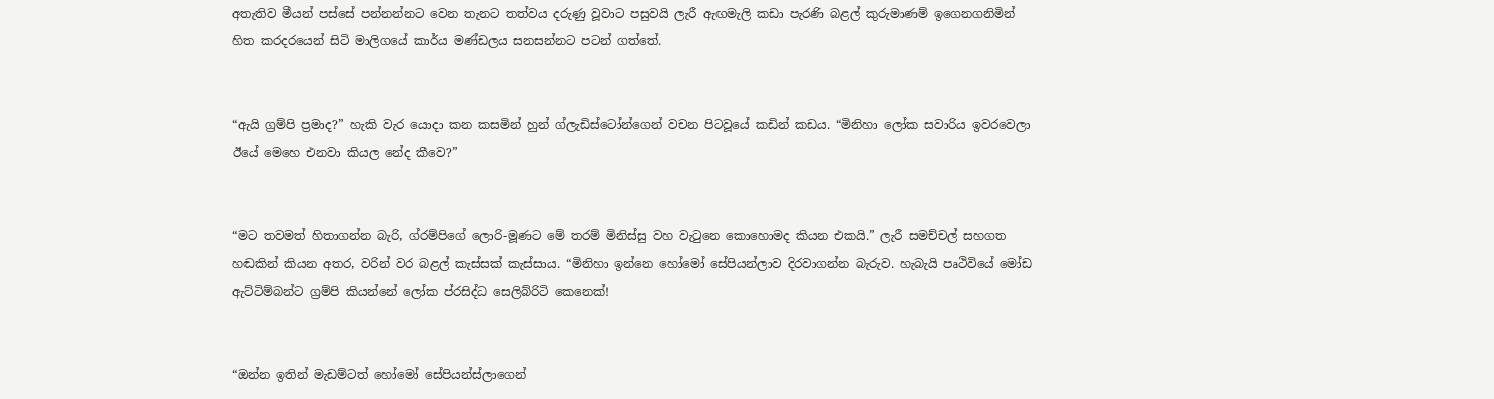අතැතිව මීයන් පස්සේ පන්නන්නට වෙන තැනට තත්වය දරුණු වූවාට පසුවයි ලැරී ඇඟමැලි කඩා පැරණි බළල් කුරුමාණම් ඉගෙනගනිමින් හිත කරදරයෙන් සිටි මාලිගයේ කාර්ය මණ්ඩලය සනසන්නට පටන් ගත්තේ.


“ඇයි ග්‍රම්පි ප්‍රමාද?” හැකි වැර යොදා කන කසමින් හුන් ග්ලැඩිස්ටෝන්ගෙන් වචන පිටවූයේ කඩින් කඩය. “මිනිහා ලෝක සවාරිය ඉවරවෙලා ඊයේ මෙහෙ එනවා කියල නේද කීවෙ?”


“මට තවමත් හිතාගන්න බැරි, ග්රම්පිගේ ලොරි-මූණට මේ තරම් මිනිස්සු වහ වැටුනෙ කොහොමද කියන එකයි.” ලැරී සමච්චල් සහගත හඬකින් කියන අතර, වරින් වර බළල් කැස්සක් කැස්සාය. “මිනිහා ඉන්නෙ හෝමෝ සේපියන්ලාව දිරවාගන්න බැරුව. හැබැයි පෘථිවියේ මෝඩ ඇට්ටිම්බන්ට ග්‍රම්පි කියන්නේ ලෝක ප්රසිද්ධ සෙලිබ්රිටි කෙනෙක්!


“ඔන්න ඉතින් මැඩම්ටත් හෝමෝ සේපියන්ස්ලාගෙන්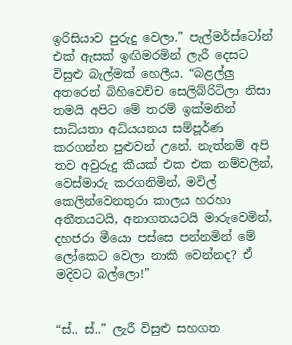ඉරිසියාව පුරුදු වෙලා.” පැල්මර්ස්ටෝන් එක් ඇසක් ඉඟිමරමින් ලැරී දෙසට විසුළු බැල්මක් හෙලීය. “බළල්ලු අතරෙන් බිහිවෙච්ච සෙලිබ්රිටිලා නිසා තමයි අපිට මේ තරම් ඉක්මනින් සාධ්යතා අධ්යයනය සම්පූර්ණ කරගන්න පුළුවන් උනේ. නැත්නම් අපි තව අවුරුදු කීයක් එක එක නම්වලින්, වෙස්මාරු කරගනිමින්, මවිල් කෙලින්වෙනතුරා කාලය හරහා අතීතයටයි, අනාගතයටයි මාරුවෙමින්, දහජරා මීයො පස්සෙ පන්නමින් මේ ලෝකෙට වෙලා නාකි වෙන්නද? ඒ මදිවට බල්ලො!”


“ස්.. ස්..” ලැරී විසුළු සහගත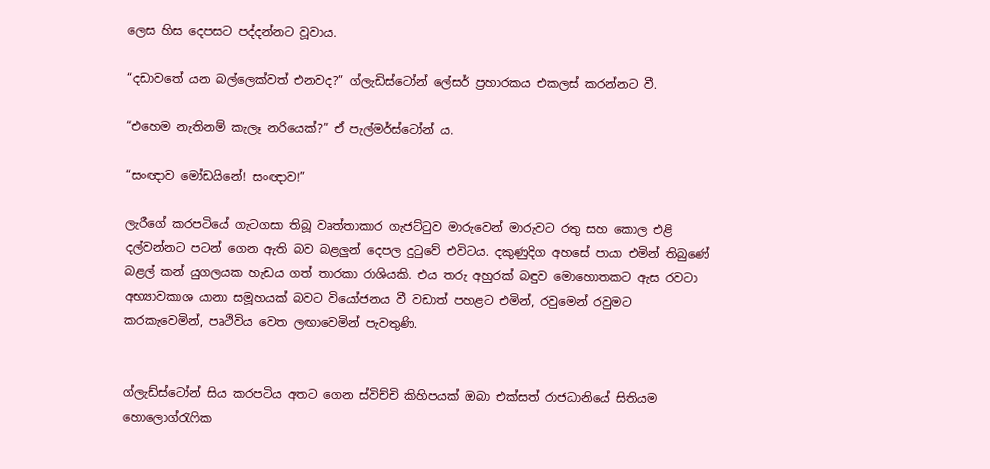ලෙස හිස දෙපසට පද්දන්නට වූවාය.

“දඩාවතේ යන බල්ලෙක්වත් එනවද?” ග්ලැඩිස්ටෝන් ලේසර් ප්‍රහාරකය එකලස් කරන්නට වී.

“එහෙම නැතිනම් කැලෑ නරියෙක්?” ඒ පැල්මර්ස්ටෝන් ය.

“සංඥාව මෝඩයිනේ! සංඥාව!”

ලැරීගේ කරපටියේ ගැටගසා තිබූ වෘත්තාකාර ගැජට්ටුව මාරුවෙන් මාරුවට රතු සහ කොල එළි දල්වන්නට පටන් ගෙන ඇති බව බළලුන් දෙපල දුටුවේ එවිටය. දකුණුදිග අහසේ පායා එමින් තිබුණේ බළල් කන් යුගලයක හැඩය ගත් තාරකා රාශියකි. එය තරු අහුරක් බඳුව මොහොතකට ඇස රවටා අභ්‍යාවකාශ යානා සමූහයක් බවට වියෝජනය වී වඩාත් පහළට එමින්, රවුමෙන් රවුමට කරකැවෙමින්, පෘථිවිය වෙත ලඟාවෙමින් පැවතුණි.


ග්ලැඩ්ස්ටෝන් සිය කරපටිය අතට ගෙන ස්විච්චි කිහිපයක් ඔබා එක්සත් රාජධානියේ සිතියම හොලොග්රැෆික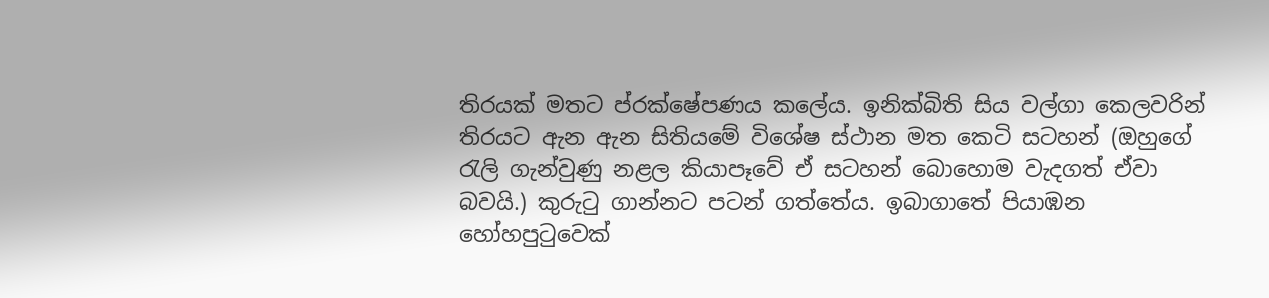තිරයක් මතට ප්රක්ෂේපණය කලේය. ඉනික්බිති සිය වල්ගා කෙලවරින් තිරයට ඇන ඇන සිතියමේ විශේෂ ස්ථාන මත කෙටි සටහන් (ඔහුගේ රැලි ගැන්වුණු නළල කියාපෑවේ ඒ සටහන් බොහොම වැදගත් ඒවා බවයි.) කුරුටු ගාන්නට පටන් ගත්තේය. ඉබාගාතේ පියාඹන හෝහපුටුවෙක්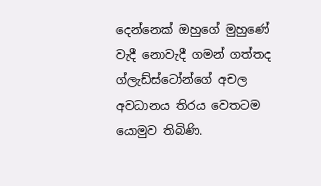දෙන්නෙක් ඔහුගේ මුහුණේ වැදී නොවැදී ගමන් ගත්තද ග්ලැඩ්ස්ටෝන්ගේ අචල අවධානය තිරය වෙතටම යොමුව තිබිණි.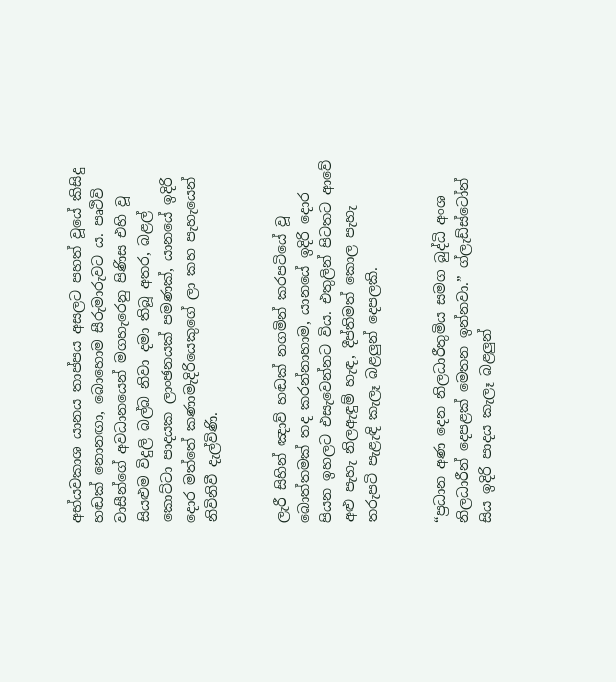අභ්යවකාශ යානය තාප්පය අසලට පහත් වූයේ කිසිදු හඬක් නොනඟා, බොහොම සීරුමාරුවට ය. පෘථිවි වාසීන්ගේ අවධානයෙන් මගහැරෙනු පිණිස එහි වූ සියළුම විදුලි බල්බ නිවා දමා තිබූ අතර, බළල් කොට්ටා පාදයක ලාංඡනයක් පමණක්, යානයේ ඉදිරි දොර මත්තේ කණාමැදිරියෙකුගේ ලා කහ පැහැයෙන් නිවිනිවී දැල්විණි.


ලැරී සිහින් ඤාව් හඬක් නගමින් කරපටියේ වූ බොත්තමක් තද කරන්නාහාම, යානයේ ඉදිරි දොර පියන ඉහලට එසැවෙන්නට විය. එතුලින් පිටතට ආවේ අළු පැහැ නිලඇඳුම් හැඳ, දීප්තිමත් කොල පැහැ තරුපටි පැළැඳි කැලෑ බළලුන් දෙපලකි.


“ප්‍රධාන අණ දෙන නිලධාරීතුමිය සමග බුද්ධි අංශ නිලධාරීන් දෙපළක් මෙතන ඉන්නවා.” ග්ලැඩ්ස්ටෝන් සිය ඉදිරි පාදය කැලෑ බළලුන්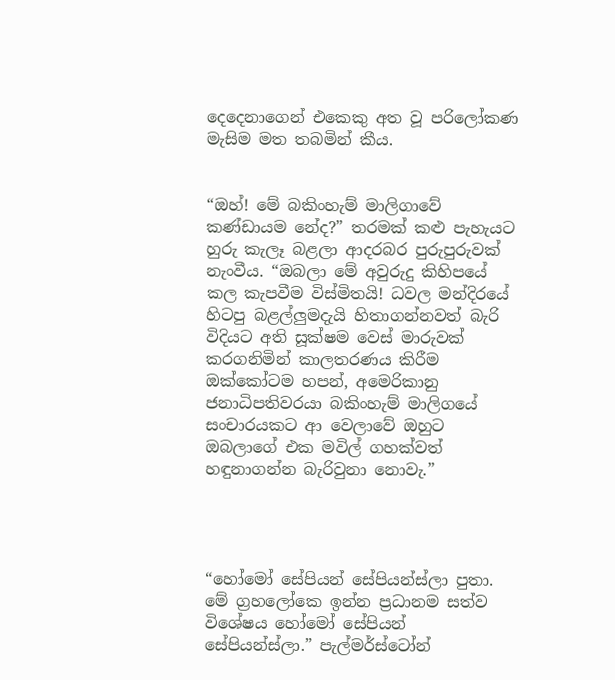දෙදෙනාගෙන් එකෙකු අත වූ පරිලෝකණ මැසිම මත තබමින් කීය.


“ඔහ්! මේ බකිංහැම් මාලිගාවේ කණ්ඩායම නේද?” තරමක් කළු පැහැයට හුරු කැලෑ බළලා ආදරබර පුරුපුරුවක් නැංවීය. “ඔබලා මේ අවුරුදු කිහිපයේ කල කැපවීම විස්මිතයි! ධවල මන්දිරයේ හිටපු බළල්ලුමදැයි හිතාගන්නවත් බැරි විදියට අති සූක්ෂම වෙස් මාරුවක් කරගනිමින් කාලතරණය කිරීම ඔක්කෝටම හපන්, අමෙරිකානු ජනාධිපතිවරයා බකිංහැම් මාලිගයේ සංචාරයකට ආ වෙලාවේ ඔහුට ඔබලාගේ එක මවිල් ගහක්වත් හඳුනාගන්න බැරිවුනා නොවැ.”




“හෝමෝ සේපියන් සේපියන්ස්ලා පුතා. මේ ග්‍රහලෝකෙ ඉන්න ප්‍රධානම සත්ව විශේෂය හෝමෝ සේපියන් සේපියන්ස්ලා.” පැල්මර්ස්ටෝන්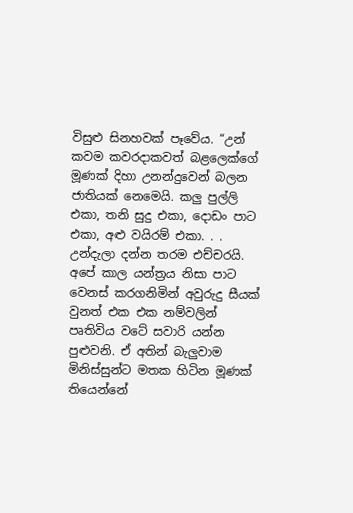විසුළු සිනහවක් පෑවේය. “උන් කවම කවරදාකවත් බළලෙක්ගේ මූණක් දිහා උනන්දුවෙන් බලන ජාතියක් නෙමෙයි. කලු පුල්ලි එකා, තනි සුදු එකා, දොඩං පාට එකා, අළු වයිරම් එකා. . . උන්දැලා දන්න තරම එච්චරයි. අපේ කාල යන්ත්‍රය නිසා පාට වෙනස් කරගනිමින් අවුරුදු සීයක් වුනත් එක එක නම්වලින් පෘතිවිය වටේ සවාරි යන්න පුළුවනි. ඒ අතින් බැලුවාම මිනිස්සුන්ට මතක හිටින මූණක් තියෙන්නේ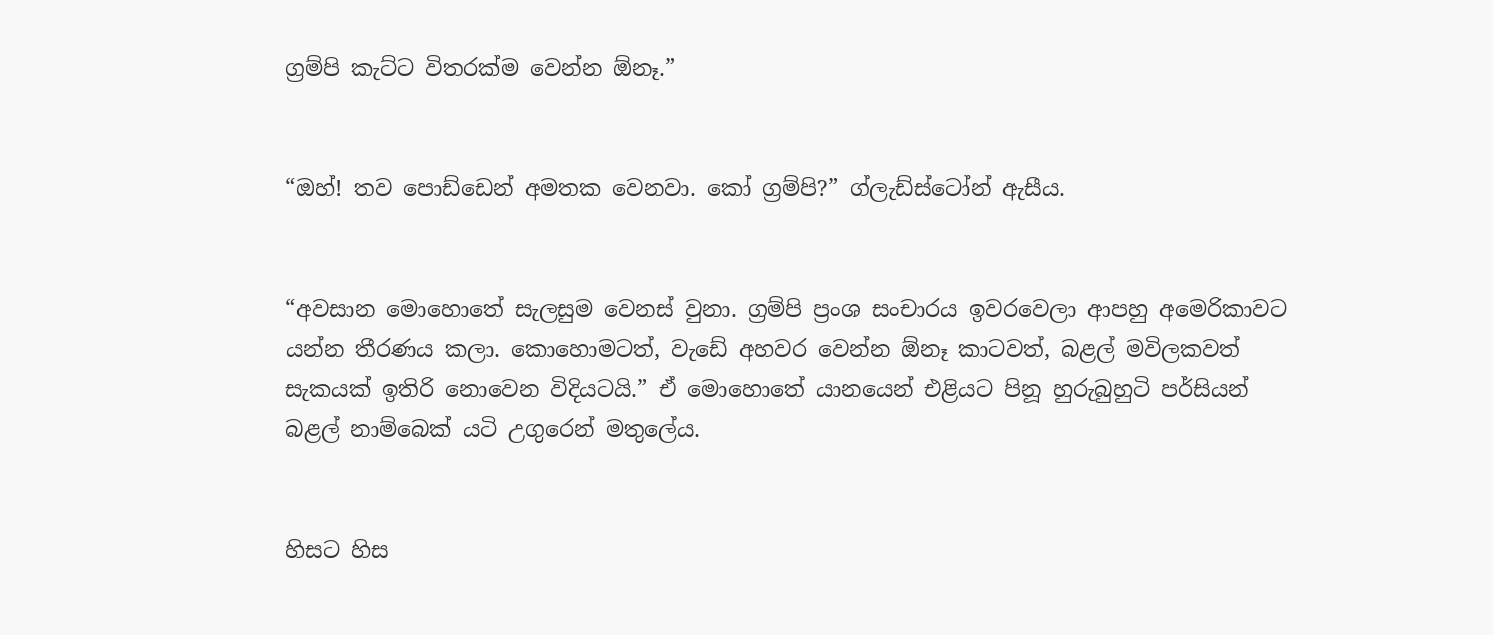ග්‍රම්පි කැට්ට විතරක්ම වෙන්න ඕනෑ.”


“ඔහ්! තව පොඩ්ඩෙන් අමතක වෙනවා. කෝ ග්‍රම්පි?” ග්ලැඩ්ස්ටෝන් ඇසීය.


“අවසාන මොහොතේ සැලසුම වෙනස් වුනා. ග්‍රම්පි ප්‍රංශ සංචාරය ඉවරවෙලා ආපහු අමෙරිකාවට යන්න තීරණය කලා. කොහොමටත්, වැඩේ අහවර වෙන්න ඕනෑ කාටවත්, බළල් මවිලකවත් සැකයක් ඉතිරි නොවෙන විදියටයි.” ඒ මොහොතේ යානයෙන් එළියට පිනූ හුරුබුහුටි පර්සියන් බළල් නාම්බෙක් යටි උගුරෙන් මතුලේය.


හිසට හිස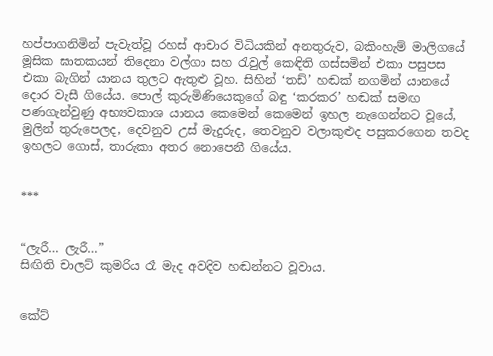හප්පාගනිමින් පැවැත්වූ රහස් ආචාර විධියකින් අනතුරුව, බකිංහැම් මාලිගයේ මූසික ඝාතකයන් තිදෙනා වල්ගා සහ රැවුල් කෙඳිති ගස්සමින් එකා පසුපස එකා බැගින් යානය තුලට ඇතුළු වූහ. සිහින් ‘තඩ්’ හඬක් නගමින් යානයේ දොර වැසී ගියේය. පොල් කුරුමිණියෙකුගේ බඳු ‘කරකර’ හඬක් සමඟ පණගැන්වුණු අභ්‍යවකාශ යානය කෙමෙන් කෙමෙන් ඉහල නැගෙන්නට වූයේ, මුලින් තුරුපෙලද, දෙවනුව උස් මැදුරුද, තෙවනුව වලාකුළුද පසුකරගෙන තවද ඉහලට ගොස්, තාරුකා අතර නොපෙනී ගියේය.


***


“ලැරී… ලැරී…”
සිඟිති චාලට් කුමරිය රෑ මැද අවදිව හඬන්නට වූවාය.


කේට්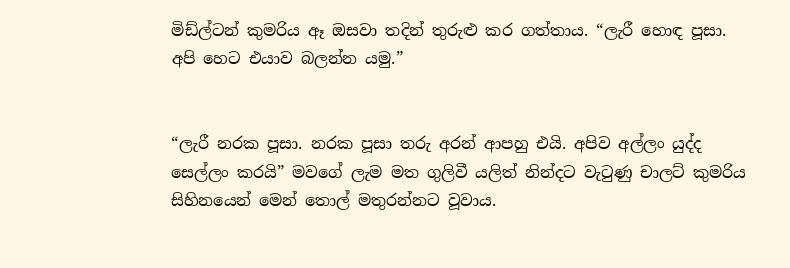මිඩ්ල්ටන් කුමරිය ඈ ඔසවා තදින් තුරුළු කර ගත්තාය. “ලැරී හොඳ පූසා. අපි හෙට එයාව බලන්න යමු.”


“ලැරී නරක පූසා. නරක පූසා තරු අරන් ආපහු එයි. අපිව අල්ලං යුද්ද සෙල්ලං කරයි” මවගේ ලැම මත ගුලිවී යලිත් නින්දට වැටුණු චාලට් කුමරිය සිහිනයෙන් මෙන් තොල් මතුරන්නට වූවාය.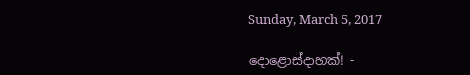Sunday, March 5, 2017

දොළොස්දාහක්! -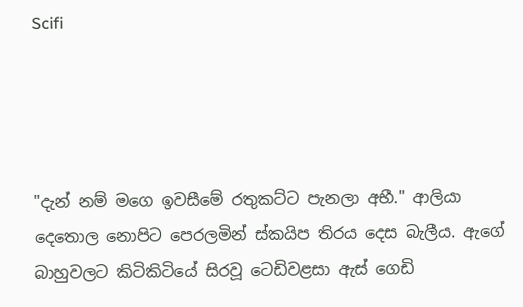Scifi




"දැන් නම් මගෙ ඉවසීමේ රතුකට්ට පැනලා අභී." ආලියා දෙතොල නොපිට පෙරලමින් ස්කයිප තිරය දෙස බැලීය. ඇගේ බාහුවලට කිටිකිටියේ සිරවූ ටෙඩිවළසා ඇස් ගෙඩි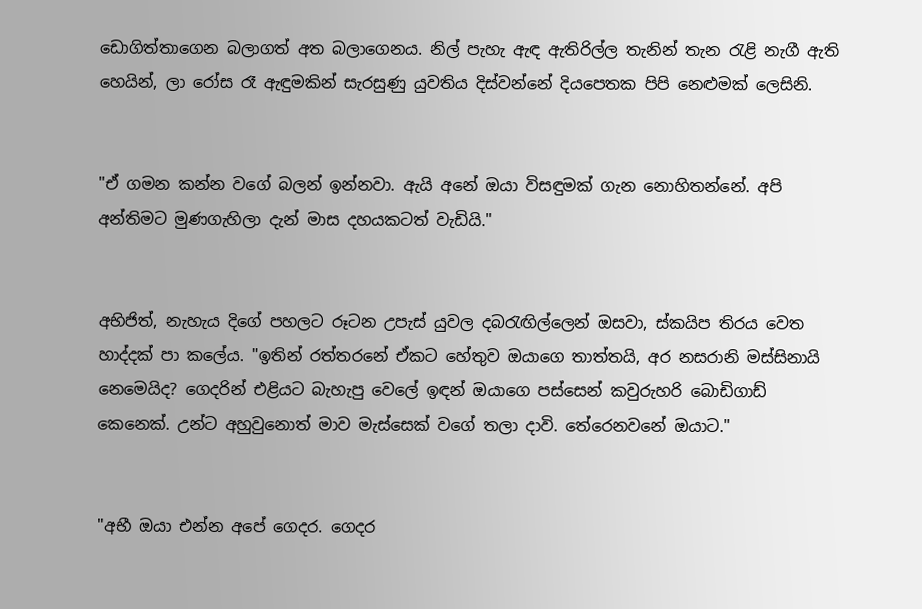ඩොගිත්තාගෙන බලාගත් අත බලාගෙනය. නිල් පැහැ ඇඳ ඇතිරිල්ල තැනින් තැන රැළි නැගී ඇති හෙයින්, ලා රෝස රෑ ඇඳුමකින් සැරසුණු යුවතිය දිස්වන්නේ දියපෙතක පිපි නෙළුමක් ලෙසිනි.


"ඒ ගමන කන්න වගේ බලන් ඉන්නවා. ඇයි අනේ ඔයා විසඳුමක් ගැන නොහිතන්නේ. අපි අන්තිමට මුණගැහිලා දැන් මාස දහයකටත් වැඩියි."


අභිජිත්, නැහැය දිගේ පහලට රූටන උපැස් යුවල දබරැඟිල්ලෙන් ඔසවා, ස්කයිප තිරය වෙත හාද්දක් පා කලේය. "ඉතින් රත්තරනේ ඒකට හේතුව ඔයාගෙ තාත්තයි, අර නසරානි මස්සිනායි නෙමෙයිද? ගෙදරින් එළියට බැහැපු වෙලේ ඉඳන් ඔයාගෙ පස්සෙන් කවුරුහරි බොඩිගාඩ් කෙනෙක්. උන්ට අහුවුනොත් මාව මැස්සෙක් වගේ තලා දාවි. තේරෙනවනේ ඔයාට."


"අභී ඔයා එන්න අපේ ගෙදර. ගෙදර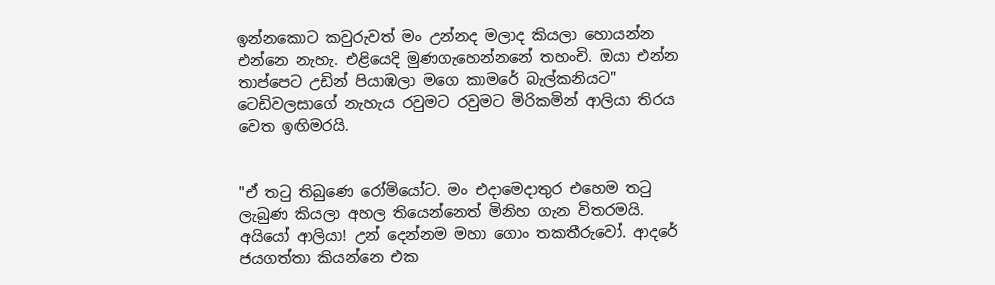ඉන්නකොට කවුරුවත් මං උන්නද මලාද කියලා හොයන්න එන්නෙ නැහැ. එළියෙදි මුණගැහෙන්නනේ තහංචි. ඔයා එන්න තාප්පෙට උඩින් පියාඹලා මගෙ කාමරේ බැල්කනියට" ටෙඩිවලසාගේ නැහැය රවුමට රවුමට මිරිකමින් ආලියා තිරය වෙත ඉඟිමරයි.


"ඒ තටු තිබුණෙ රෝමියෝට. මං එදාමෙදාතුර එහෙම තටු ලැබුණ කියලා අහල තියෙන්නෙත් මිනිහ ගැන විතරමයි. අයියෝ ආලියා! උන් දෙන්නම මහා ගොං තකතීරුවෝ. ආදරේ ජයගත්තා කියන්නෙ එක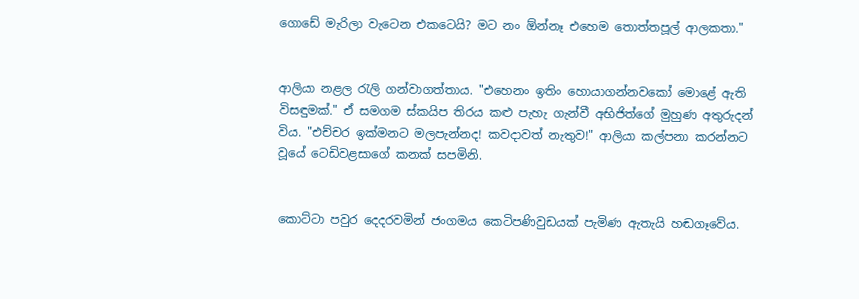ගොඩේ මැරිලා වැටෙන එකටෙයි? මට නං ඕන්නෑ එහෙම තොත්තපූල් ආලකතා."


ආලියා නළල රැලි ගන්වාගත්තාය. "එහෙනං ඉතිං හොයාගන්නවකෝ මොළේ ඇති විසඳුමක්." ඒ සමගම ස්කයිප තිරය කළු පැහැ ගැන්වී අභිජිත්ගේ මුහුණ අතුරුදන් විය. "එච්චර ඉක්මනට මලපැන්නද! කවදාවත් නැතුව!" ආලියා කල්පනා කරන්නට වූයේ ටෙඩිවළසාගේ කනක් සපමිනි.


කොට්ටා පවුර දෙදරවමින් ජංගමය කෙටිපණිවුඩයක් පැමිණ ඇතැයි හඬගෑවේය.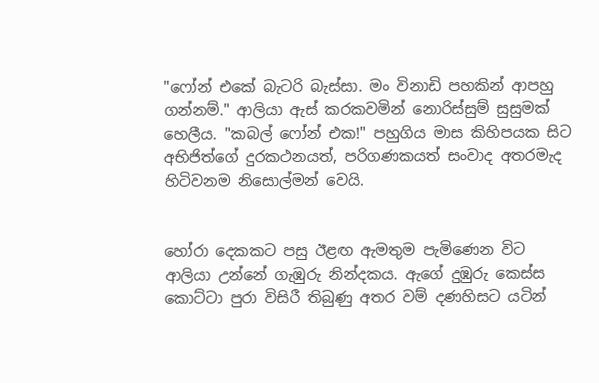"ෆෝන් එකේ බැටරි බැස්සා. මං විනාඩි පහකින් ආපහු ගන්නම්." ආලියා ඇස් කරකවමින් නොරිස්සුම් සුසුමක් හෙලීය. "කබල් ෆෝන් එක!" පහුගිය මාස කිහිපයක සිට අභිජිත්ගේ දුරකථනයත්, පරිගණකයත් සංවාද අතරමැද හිටිවනම නිසොල්මන් වෙයි.


හෝරා දෙකකට පසු ඊළඟ ඇමතුම පැමිණෙන විට ආලියා උන්නේ ගැඹුරු නින්දකය. ඇගේ දුඹුරු කෙස්ස කොට්ටා පුරා විසිරී තිබුණු අතර වම් දණහිසට යටින්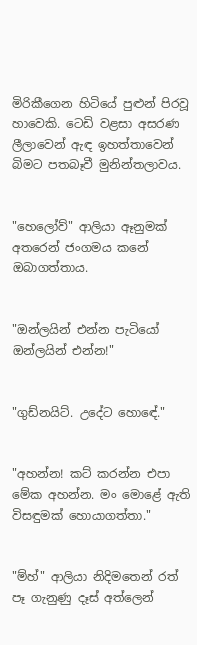මිරිකීගෙන හිටියේ පුළුන් පිරවූ හාවෙකි. ටෙඩි වළසා අසරණ ලීලාවෙන් ඇඳ ඉහත්තාවෙන් බිමට පතබෑවී මුනින්තලාවය.


"හෙලෝව්" ආලියා ඈනුමක් අතරෙන් ජංගමය කනේ ඔබාගත්තාය.


"ඔන්ලයින් එන්න පැටියෝ ඔන්ලයින් එන්න!"


"ගුඩ්නයිට්. උදේට හොඳේ."


"අහන්න! කට් කරන්න එපා මේක අහන්න. මං මොළේ ඇති විසඳුමක් හොයාගත්තා."


"ම්හ්" ආලියා නිදිමතෙන් රත් පෑ ගැනුණු දෑස් අත්ලෙන්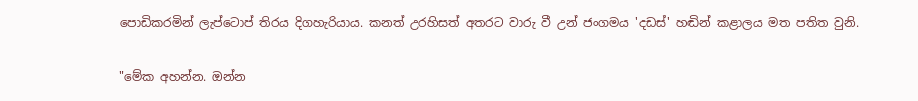පොඩිකරමින් ලැප්ටොප් තිරය දිගහැරියාය. කනත් උරහිසත් අතරට වාරු වී උන් ජංගමය 'දඩස්' හඬින් කළාලය මත පතිත වුනි.


"මේක අහන්න. ඔන්න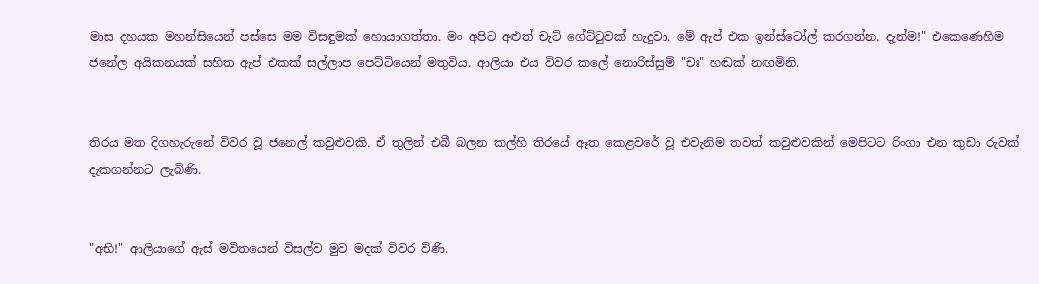මාස දහයක මහන්සියෙන් පස්සෙ මම විසඳුමක් හොයාගත්තා. මං අපිට අළුත් චැට් ගේට්ටුවක් හැදුවා. මේ ඇප් එක ඉන්ස්ටෝල් කරගන්න. දැන්ම!" එකෙණෙහිම ජනේල අයිකනයක් සහිත ඇප් එකක් සල්ලාප පෙට්ටියෙන් මතුවිය. ආලියා එය විවර කලේ නොරිස්සුම් "චඃ" හඬක් නඟමිනි.


තිරය මත දිගහැරුනේ විවර වූ ජනෙල් කවුළුවකි. ඒ තුලින් එබී බලන කල්හි තිරයේ ඈත කෙළවරේ වූ එවැනිම තවත් කවුළුවකින් මෙපිටට රිංගා එන කුඩා රුවක් දැකගන්නට ලැබිණි.


"අභි!" ආලියාගේ ඇස් මවිතයෙන් විසල්ව මුව මදක් විවර විණි.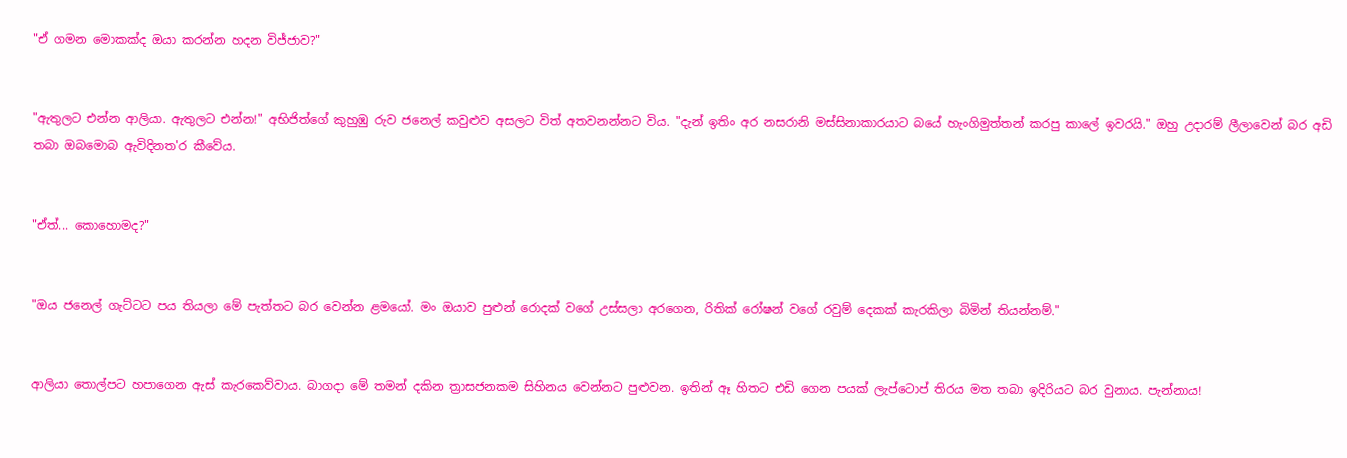"ඒ ගමන මොකක්ද ඔයා කරන්න හදන විජ්ජාව?"


"ඇතුලට එන්න ආලියා. ඇතුලට එන්න!" අභිජිත්ගේ කුහුඹු රුව ජනෙල් කවුළුව අසලට විත් අතවනන්නට විය. "දැන් ඉතිං අර නසරානි මස්සිනාකාරයාට බයේ හැංගිමුත්තන් කරපු කාලේ ඉවරයි." ඔහු උදාරම් ලීලාවෙන් බර අඩි තබා ඔබමොබ ඇවිදිනත'ර කීවේය.


"ඒත්... කොහොමද?"


"ඔය ජනෙල් ගැට්ටට පය තියලා මේ පැත්තට බර වෙන්න ළමයෝ. මං ඔයාව පුළුන් රොදක් වගේ උස්සලා අරගෙන, රිතික් රෝෂන් වගේ රවුම් දෙකක් කැරකිලා බිමින් තියන්නම්."


ආලියා තොල්පට හපාගෙන ඇස් කැරකෙව්වාය. බාගදා මේ තමන් දකින ත්‍රාසජනකම සිහිනය වෙන්නට පුළුවන. ඉතින් ඈ හිතට එඩි ගෙන පයක් ලැප්ටොප් තිරය මත තබා ඉදිරියට බර වුනාය. පැන්නාය!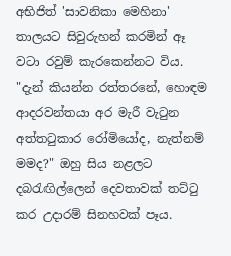අභිජිත් 'සාවනිකා මෙහිනා' තාලයට සිවුරුහන් කරමින් ඈ වටා රවුම් කැරකෙන්නට විය. "දැන් කියන්න රත්තරනේ, හොඳම ආදරවන්තයා අර මැරී වැටුන අත්තටුකාර රෝමියෝද, නැත්නම් මමද?" ඔහු සිය නළලට දබරැඟිල්ලෙන් දෙවතාවක් තට්ටු කර උදාරම් සිනහවක් පෑය.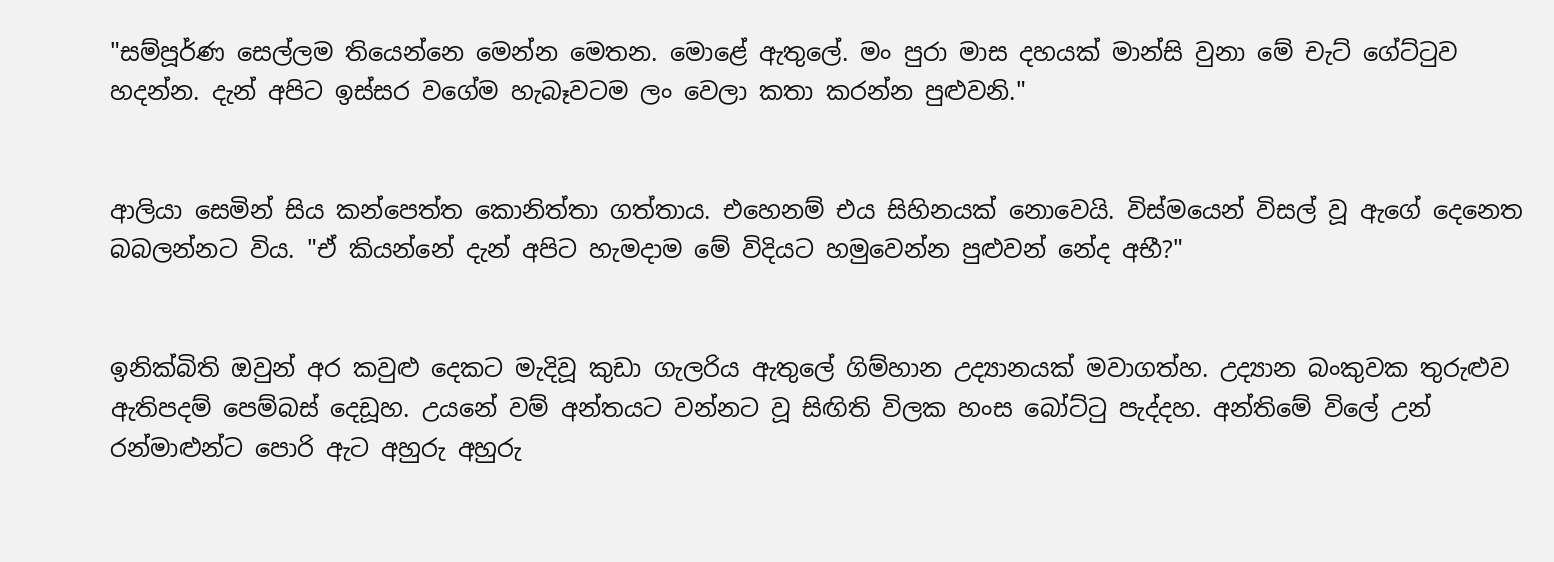"සම්පූර්ණ සෙල්ලම තියෙන්නෙ මෙන්න මෙතන. මොළේ ඇතුලේ. මං පුරා මාස දහයක් මාන්සි වුනා මේ චැට් ගේට්ටුව හදන්න. දැන් අපිට ඉස්සර වගේම හැබෑවටම ලං වෙලා කතා කරන්න පුළුවනි."


ආලියා සෙමින් සිය කන්පෙත්ත කොනිත්තා ගත්තාය. එහෙනම් එය සිහිනයක් නොවෙයි. විස්මයෙන් විසල් වූ ඇගේ දෙනෙත බබලන්නට විය. "ඒ කියන්නේ දැන් අපිට හැමදාම මේ විදියට හමුවෙන්න පුළුවන් නේද අභී?"


ඉනික්බිති ඔවුන් අර කවුළු දෙකට මැදිවූ කුඩා ගැලරිය ඇතුලේ ගිම්හාන උද්‍යානයක් මවාගත්හ. උද්‍යාන බංකුවක තුරුළුව ඇතිපදම් පෙම්බස් දෙඩූහ. උයනේ වම් අන්තයට වන්නට වූ සිඟිති විලක හංස බෝට්ටු පැද්දහ. අන්තිමේ විලේ උන් රන්මාළුන්ට පොරි ඇට අහුරු අහුරු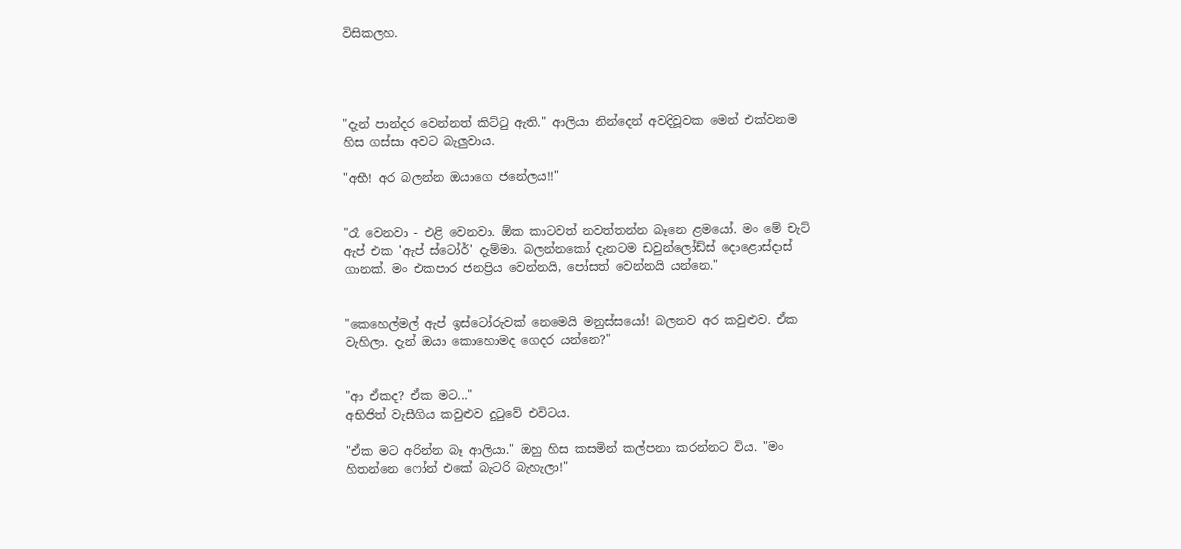විසිකලහ.




"දැන් පාන්දර වෙන්නත් කිට්ටු ඇති." ආලියා නින්දෙන් අවදිවූවක මෙන් එක්වනම හිස ගස්සා අවට බැලුවාය.

"අභී! අර බලන්න ඔයාගෙ ජනේලය!!"


"රෑ වෙනවා - එළි වෙනවා. ඕක කාටවත් නවත්තන්න බෑනෙ ළමයෝ. මං මේ චැට් ඇප් එක 'ඇප් ස්ටෝර්' දැම්මා. බලන්නකෝ දැනටම ඩවුන්ලෝඩ්ස් දොළොස්දාස් ගානක්. මං එකපාර ජනප්‍රිය වෙන්නයි, පෝසත් වෙන්නයි යන්නෙ."


"කෙහෙල්මල් ඇප් ඉස්ටෝරුවක් නෙමෙයි මනුස්සයෝ! බලනව අර කවුළුව. ඒක වැහිලා. දැන් ඔයා කොහොමද ගෙදර යන්නෙ?"


"ආ ඒකද? ඒක මට..."
අභිජිත් වැසීගිය කවුළුව දුටුවේ එවිටය.

"ඒක මට අරින්න බෑ ආලියා." ඔහු හිස කසමින් කල්පනා කරන්නට විය. "මං හිතන්නෙ ෆෝන් එකේ බැටරි බැහැලා!"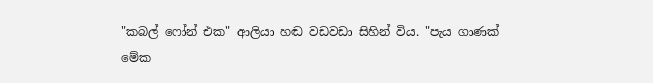"කබල් ෆෝන් එක" ආලියා හඬ වඩවඩා සිහින් විය. "පැය ගාණක් මේක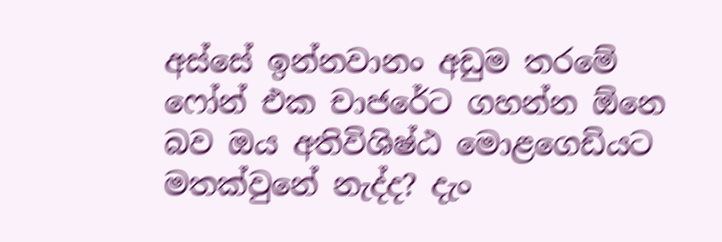අස්සේ ඉන්නවානං අඩුම තරමේ ෆෝන් එක චාජරේට ගහන්න ඕනෙ බව ඔය අතිවිශිෂ්ඨ මොළගෙඩියට මතක්වුනේ නැද්ද? දැං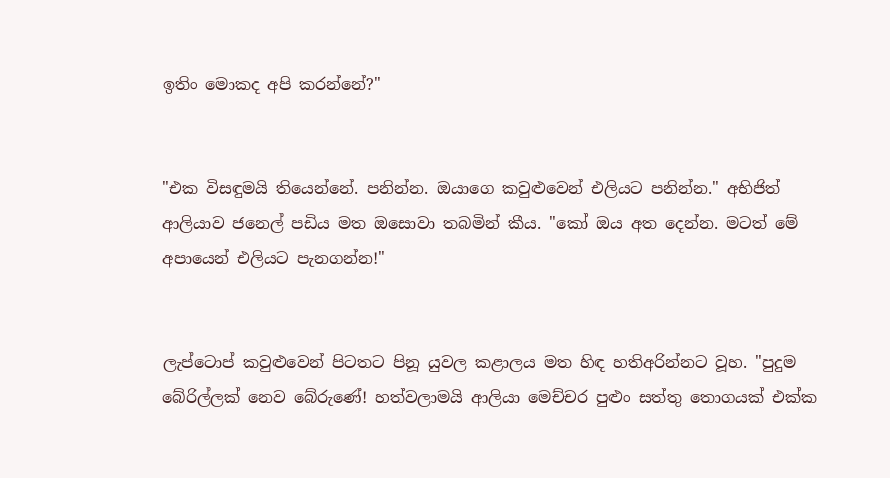ඉතිං මොකද අපි කරන්නේ?"


"එක විසඳුමයි තියෙන්නේ. පනින්න. ඔයාගෙ කවුළුවෙන් එලියට පනින්න." අභිජිත් ආලියාව ජනෙල් පඩිය මත ඔසොවා තබමින් කීය. "කෝ ඔය අත දෙන්න. මටත් මේ අපායෙන් එලියට පැනගන්න!"


ලැප්ටොප් කවුළුවෙන් පිටතට පිනූ යුවල කළාලය මත හිඳ හතිඅරින්නට වූහ. "පුදුම බේරිල්ලක් නෙව බේරුණේ! හත්වලාමයි ආලියා මෙච්චර පුළුං සත්තු තොගයක් එක්ක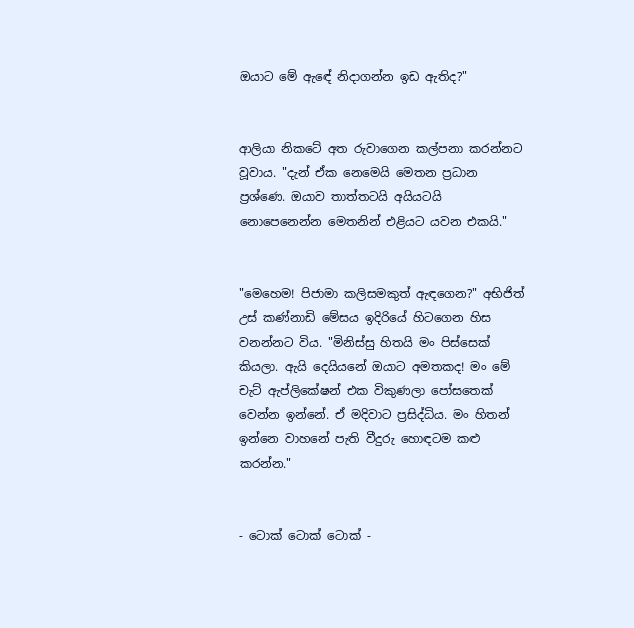ඔයාට මේ ඇඳේ නිදාගන්න ඉඩ ඇතිද?"


ආලියා නිකටේ අත රුවාගෙන කල්පනා කරන්නට වූවාය. "දැන් ඒක නෙමෙයි මෙතන ප්‍රධාන ප්‍රශ්ණෙ. ඔයාව තාත්තටයි අයියටයි නොපෙනෙන්න මෙතනින් එළියට යවන එකයි."


"මෙහෙම! පිජාමා කලිසමකුත් ඇඳගෙන?" අභිජිත් උස් කණ්නාඩි මේසය ඉදිරියේ හිටගෙන හිස වනන්නට විය. "මිනිස්සු හිතයි මං පිස්සෙක් කියලා. ඇයි දෙයියනේ ඔයාට අමතකද! මං මේ චැට් ඇප්ලිකේෂන් එක විකුණලා පෝසතෙක් වෙන්න ඉන්නේ. ඒ මදිවාට ප්‍රසිද්ධිය. මං හිතන් ඉන්නෙ වාහනේ පැති වීදුරු හොඳටම කළු කරන්න."


- ටොක් ටොක් ටොක් -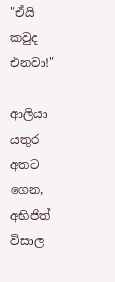"ඒයි කවුද එනවා!"

ආලියා යතුර අතට ගෙන, අභිජිත් විසාල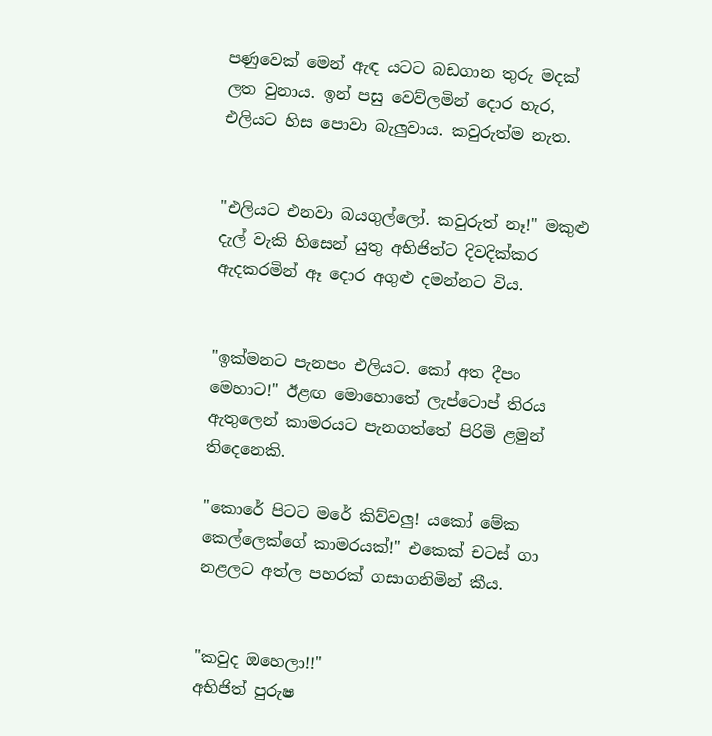පණුවෙක් මෙන් ඇඳ යටට බඩගාන තුරු මදක් ලත වුනාය. ඉන් පසු වෙව්ලමින් දොර හැර, එලියට හිස පොවා බැලුවාය. කවුරුත්ම නැත.


"එලියට එනවා බයගුල්ලෝ. කවුරුත් නෑ!" මකුළු දැල් වැකි හිසෙන් යුතු අභිජිත්ට දිවදික්කර ඇදකරමින් ඈ දොර අගුළු දමන්නට විය.


"ඉක්මනට පැනපං එලියට. කෝ අත දීපං මෙහාට!" ඊළඟ මොහොතේ ලැප්ටොප් තිරය ඇතුලෙන් කාමරයට පැනගත්තේ පිරිමි ළමුන් තිදෙනෙකි.

"කොරේ පිටට මරේ කිව්වලු! යකෝ මේක කෙල්ලෙක්ගේ කාමරයක්!" එකෙක් චටස් ගා නළලට අත්ල පහරක් ගසාගනිමින් කීය.


"කවුද ඔහෙලා!!"
අභිජිත් පුරුෂ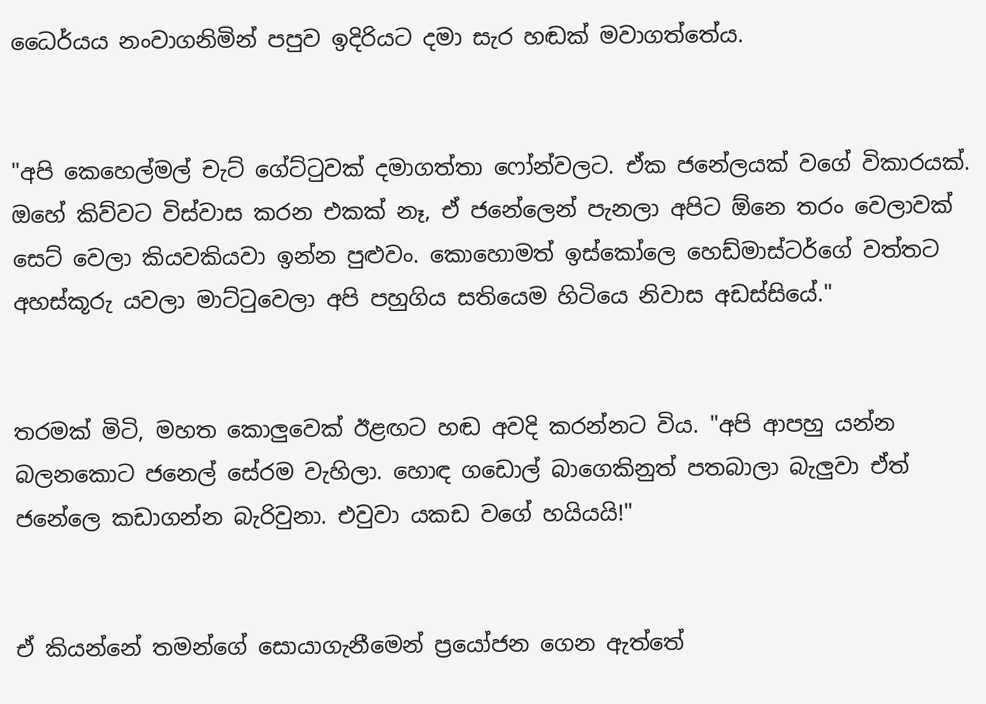ධෛර්යය නංවාගනිමින් පපුව ඉදිරියට දමා සැර හඬක් මවාගත්තේය.


"අපි කෙහෙල්මල් චැට් ගේට්ටුවක් දමාගත්තා ෆෝන්වලට. ඒක ජනේලයක් වගේ විකාරයක්. ඔහේ කිව්වට විස්වාස කරන එකක් නෑ, ඒ ජනේලෙන් පැනලා අපිට ඕනෙ තරං වෙලාවක් සෙට් වෙලා කියවකියවා ඉන්න පුළුවං. කොහොමත් ඉස්කෝලෙ හෙඩ්මාස්ටර්ගේ වත්තට අහස්කූරු යවලා මාට්ටුවෙලා අපි පහුගිය සතියෙම හිටියෙ නිවාස අඩස්සියේ."


තරමක් මිටි, මහත කොලුවෙක් ඊළඟට හඬ අවදි කරන්නට විය. "අපි ආපහු යන්න බලනකොට ජනෙල් සේරම වැහිලා. හොඳ ගඩොල් බාගෙකිනුත් පතබාලා බැලුවා ඒත්  ජනේලෙ කඩාගන්න බැරිවුනා. එවුවා යකඩ වගේ හයියයි!"


ඒ කියන්නේ තමන්ගේ සොයාගැනීමෙන් ප්‍රයෝජන ගෙන ඇත්තේ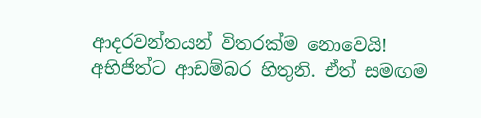ආදරවන්තයන් විතරක්ම නොවෙයි! අභිජිත්ට ආඩම්බර හිතුනි. ඒත් සමඟම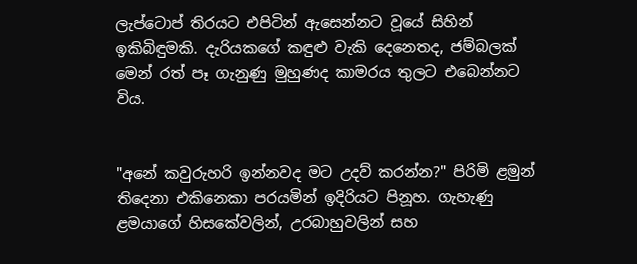ලැප්ටොප් තිරයට එපිටින් ඇසෙන්නට වූයේ සිහින් ඉකිබිඳුමකි. දැරියකගේ කඳුළු වැකි දෙනෙතද, ජම්බලක් මෙන් රත් පෑ ගැනුණු මුහුණද කාමරය තුලට එබෙන්නට විය.


"අනේ කවුරුහරි ඉන්නවද මට උදව් කරන්න?" පිරිමි ළමුන් තිදෙනා එකිනෙකා පරයමින් ඉදිරියට පිනූහ. ගැහැණු ළමයාගේ හිසකේවලින්, උරබාහුවලින් සහ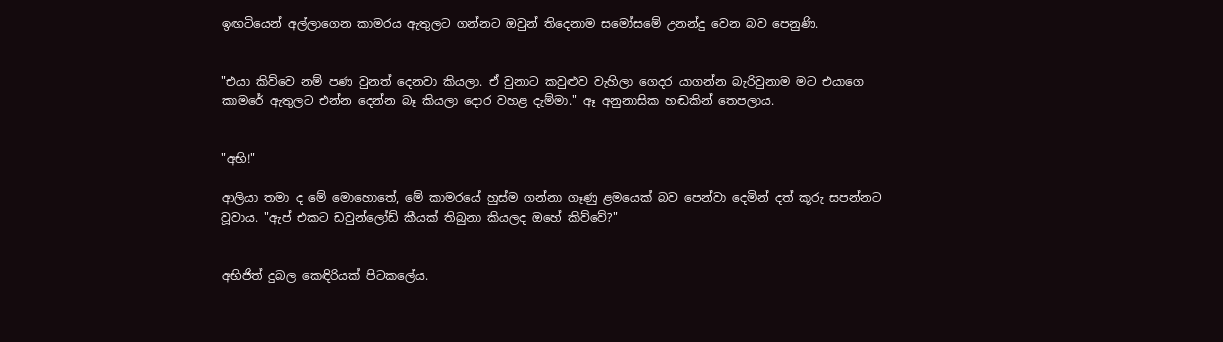ඉඟටියෙන් අල්ලාගෙන කාමරය ඇතුලට ගන්නට ඔවුන් තිදෙනාම සමෝසමේ උනන්දු වෙන බව පෙනුණි.


"එයා කිව්වෙ නම් පණ වුනත් දෙනවා කියලා. ඒ වුනාට කවුළුව වැහිලා ගෙදර යාගන්න බැරිවුනාම මට එයාගෙ කාමරේ ඇතුලට එන්න දෙන්න බෑ කියලා දොර වහළ දැම්මා." ඈ අනුනාසික හඬකින් තෙපලාය.


"අභි!"

ආලියා තමා ද මේ මොහොතේ, මේ කාමරයේ හුස්ම ගන්නා ගෑණු ළමයෙක් බව පෙන්වා දෙමින් දත් කූරු සපන්නට වූවාය. "ඇප් එකට ඩවුන්ලෝඩ් කීයක් තිබුනා කියලද ඔහේ කිව්වේ?"


අභිජිත් දුබල කෙඳිරියක් පිටකලේය.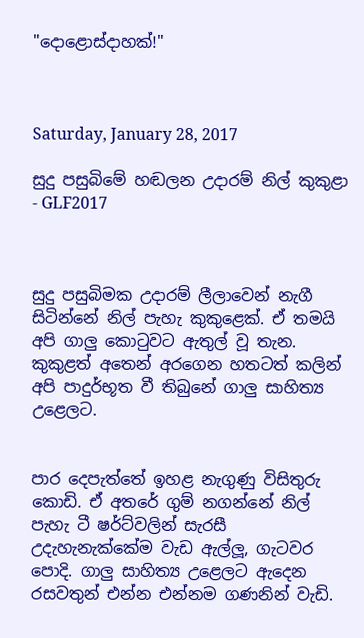"දොළොස්දාහක්!"



Saturday, January 28, 2017

සුදු පසුබිමේ හඬලන උදාරම් නිල් කුකුළා - GLF2017



සුදු පසුබිමක උදාරම් ලීලාවෙන් නැගී සිටින්නේ නිල් පැහැ කුකුළෙක්. ඒ තමයි අපි ගාලු කොටුවට ඇතුල් වූ තැන. කුකුළත් අතෙන් අරගෙන හතටත් කලින් අපි පාදුර්භූත වී තිබුනේ ගාලු සාහිත්‍ය උළෙලට.


පාර දෙපැත්තේ ඉහළ නැගුණු විසිතුරු කොඩි. ඒ අතරේ ගුම් නගන්නේ නිල් පැහැ ටී ෂර්ට්වලින් සැරසී උදැහැනැක්කේම වැඩ ඇල්ලූ, ගැටවර පොදි. ගාලු සාහිත්‍ය උළෙලට ඇදෙන රසවතුන් එන්න එන්නම ගණනින් වැඩි.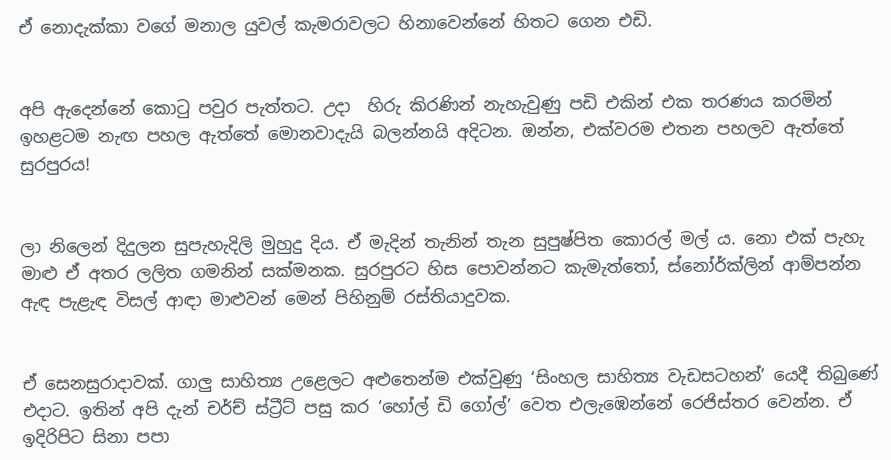ඒ නොදැක්කා වගේ මනාල යුවල් කැමරාවලට හිනාවෙන්නේ හිතට ගෙන එඩි.


අපි ඇදෙන්නේ කොටු පවුර පැත්තට. උදා  හිරු කිරණින් නැහැවුණු පඩි එකින් එක තරණය කරමින් ඉහළටම නැඟ පහල ඇත්තේ මොනවාදැයි බලන්නයි අදිටන. ඔන්න, එක්වරම එතන පහලව ඇත්තේ සුරපුරය!


ලා නිලෙන් දිදුලන සුපැහැදිලි මුහුදු දිය. ඒ මැදින් තැනින් තැන සුපුෂ්පිත කොරල් මල් ය. නො එක් පැහැ මාළු ඒ අතර ලලිත ගමනින් සක්මනක. සුරපුරට හිස පොවන්නට කැමැත්තෝ, ස්නෝර්ක්ලින් ආම්පන්න ඇඳ පැළැඳ විසල් ආඳා මාළුවන් මෙන් පිහිනුම් රස්තියාදුවක.


ඒ සෙනසුරාදාවක්. ගාලු සාහිත්‍ය උළෙලට අළුතෙන්ම එක්වුණු ‘සිංහල සාහිත්‍ය වැඩසටහන්’ යෙදී තිබුණේ එදාට. ඉතින් අපි දැන් චර්ච් ස්ට්‍රීට් පසු කර ‘හෝල් ඩි ගෝල්’ වෙත එලැඹෙන්නේ රෙජිස්තර වෙන්න. ඒ ඉදිරිපිට සිනා පපා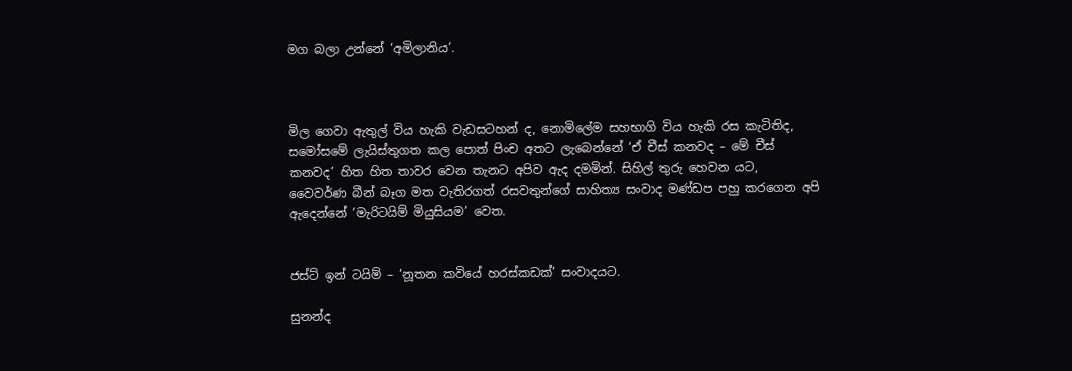මග බලා උන්නේ ‘අමිලානිය’.



මිල ගෙවා ඇතුල් විය හැකි වැඩසටහන් ද, නොමිලේම සහභාගි විය හැකි රස කැටිතිද, සමෝසමේ ලැයිස්තුගත කල පොත් පිංච අතට ලැබෙන්නේ ‘ඒ චීස් කනවද – මේ චීස් කනවද’ හිත හිත තාවර වෙන තැනට අපිව ඇද දමමින්. සිහිල් තුරු හෙවන යට, වෛවර්ණ බීන් බෑග මත වැතිරගත් රසවතුන්ගේ සාහිත්‍ය සංවාද මණ්ඩප පහු කරගෙන අපි ඇදෙන්නේ ‘මැරිටයිම් මියුසියම’ වෙත.


ජස්ට් ඉන් ටයිම් – ‘නූතන කවියේ හරස්කඩක්’ සංවාදයට.

සුනන්ද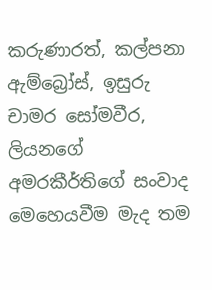කරුණාරත්, කල්පනා ඇම්බ්‍රෝස්, ඉසුරු චාමර සෝමවීර, ලියනගේ අමරකීර්තිගේ සංවාද මෙහෙයවීම මැද තම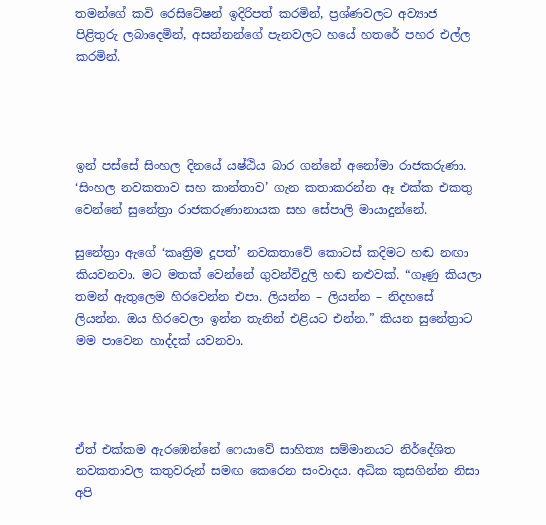තමන්ගේ කවි රෙසිටේෂන් ඉදිරිපත් කරමින්, ප්‍රශ්ණවලට අව්‍යාජ පිළිතුරු ලබාදෙමින්, අසන්නන්ගේ පැනවලට හයේ හතරේ පහර එල්ල කරමින්.




ඉන් පස්සේ සිංහල දිනයේ යෂ්ඨිය බාර ගන්නේ අනෝමා රාජකරුණා. ‘සිංහල නවකතාව සහ කාන්තාව’ ගැන කතාකරන්න ඈ එක්ක එකතු වෙන්නේ සුනේත්‍රා රාජකරුණානායක සහ සේපාලි මායාදුන්නේ.

සුනේත්‍රා ඇගේ ‘කෘත්‍රිම දූපත්’ නවකතාවේ කොටස් කදිමට හඬ නඟා කියවනවා. මට මතක් වෙන්නේ ගුවන්විදුලි හඬ නළුවක්. “ගෑණු කියලා තමන් ඇතුලෙම හිරවෙන්න එපා. ලියන්න – ලියන්න – නිදහසේ ලියන්න. ඔය හිරවෙලා ඉන්න තැනින් එළියට එන්න.” කියන සුනේත්‍රාට මම පාවෙන හාද්දක් යවනවා.




ඒත් එක්කම ඇරඹෙන්නේ ෆෙයාවේ සාහිත්‍ය සම්මානයට නිර්දේශිත නවකතාවල කතුවරුන් සමඟ කෙරෙන සංවාදය. අධික කුසගින්න නිසා අපි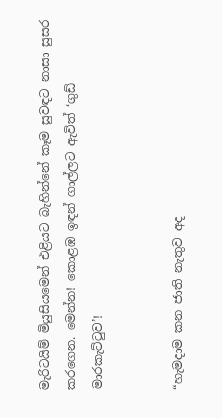මැරිටයිම් මියුසියමෙන් එළියට බැහින්නේ කෑම සුවඳට නාසා සුසර කරගෙන. මෙන්න! කොළඹ ඉඳන් ගාල්ලට ඇවිත් ‘ගුඩ් මාරකැට්ටුව’!


“හැමදාම කන ජාති නැතුව අද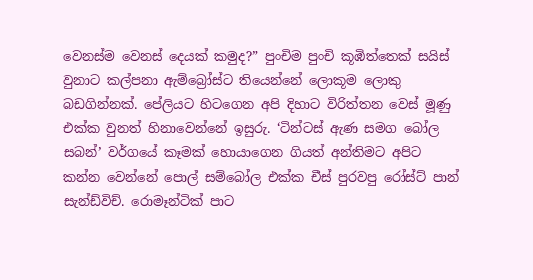වෙනස්ම වෙනස් දෙයක් කමුද?” පුංචිම පුංචි කූඹිත්තෙක් සයිස් වුනාට කල්පනා ඇම්බ්‍රෝස්ට තියෙන්නේ ලොකූම ලොකු බඩගින්නක්. පේලියට හිටගෙන අපි දිහාට විරිත්තන වෙස් මූණු එක්ක වුනත් හිනාවෙන්නේ ඉසුරු. ‘ටින්ටස් ඇණ සමග බෝල සබන්’ වර්ගයේ කෑමක් හොයාගෙන ගියත් අන්තිමට අපිට කන්න වෙන්නේ පොල් සම්බෝල එක්ක චීස් පුරවපු රෝස්ට් පාන් සැන්ඩ්විච්. රොමෑන්ටික් පාට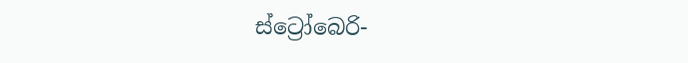ස්ට්‍රෝබෙරි-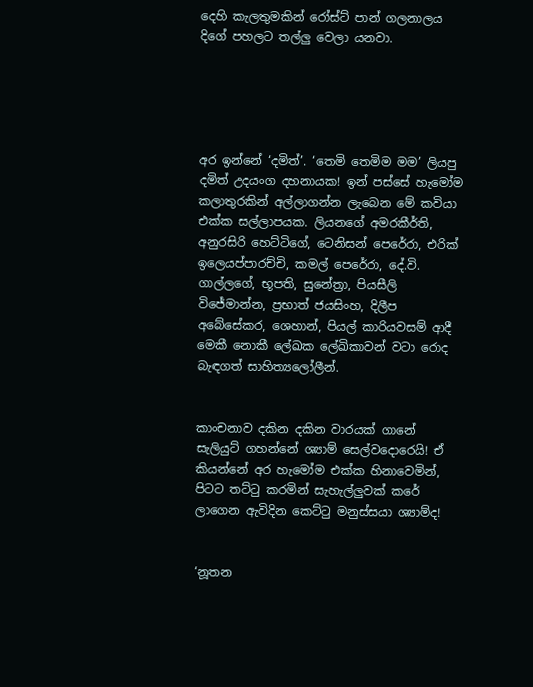දෙහි කැලතුමකින් රෝස්ට් පාන් ගලනාලය දිගේ පහලට තල්ලු වෙලා යනවා.





අර ඉන්නේ ‘දමිත්’. ‘තෙමි තෙමිම මම’ ලියපු දමිත් උදයංග දහනායක! ඉන් පස්සේ හැමෝම කලාතුරකින් අල්ලාගන්න ලැබෙන මේ කවියා එක්ක සල්ලාපයක. ලියනගේ අමරකීර්ති, අනුරසිරි හෙට්ටිගේ, ටෙනිසන් පෙරේරා, එරික් ඉලෙයප්පාරච්චි, කමල් පෙරේරා, දේ.වි. ගාල්ලගේ, භූපති, සුනේත්‍රා, පියසීලි විජේමාන්න, ප්‍රභාත් ජයසිංහ, දිලීප අබේසේකර, ශෙහාන්, පියල් කාරියවසම් ආදී මෙකී නොකී ලේඛක ලේඛිකාවන් වටා රොද බැඳගත් සාහිත්‍යලෝලීන්.


කාංචනාව දකින දකින වාරයක් ගානේ සැලියුට් ගහන්නේ ශ්‍යාම් සෙල්වදොරෙයි! ඒ කියන්නේ අර හැමෝම එක්ක හිනාවෙමින්, පිටට තට්ටු කරමින් සැහැල්ලුවක් කරේ ලාගෙන ඇවිදින කෙට්ටු මනුස්සයා ශ්‍යාම්ද!


‘නූතන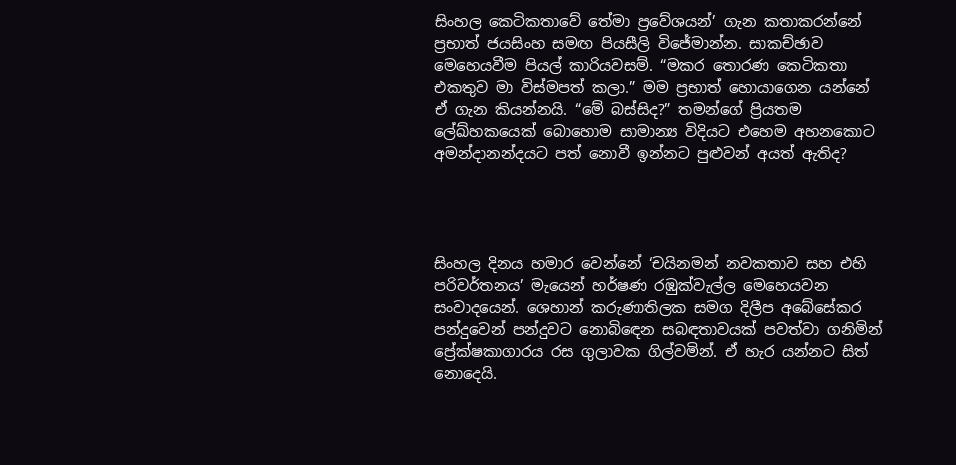සිංහල කෙටිකතාවේ තේමා ප්‍රවේශයන්’ ගැන කතාකරන්නේ ප්‍රභාත් ජයසිංහ සමඟ පියසීලි විජේමාන්න. සාකච්ඡාව මෙහෙයවීම පියල් කාරියවසම්. “මකර තොරණ කෙටිකතා එකතුව මා විස්මපත් කලා.” මම ප්‍රභාත් හොයාගෙන යන්නේ ඒ ගැන කියන්නයි. “මේ බස්සිද?” තමන්ගේ ප්‍රියතම ලේඛ්හකයෙක් බොහොම සාමාන්‍ය විදියට එහෙම අහනකොට අමන්දානන්දයට පත් නොවී ඉන්නට පුළුවන් අයත් ඇතිද?




සිංහල දිනය හමාර වෙන්නේ ‘චයිනමන් නවකතාව සහ එහි පරිවර්තනය’ මැයෙන් හර්ෂණ රඹුක්වැල්ල මෙහෙයවන සංවාදයෙන්. ශෙහාන් කරුණාතිලක සමග දිලීප අබේසේකර පන්දුවෙන් පන්දුවට නොබිඳෙන සබඳතාවයක් පවත්වා ගනිමින් ප්‍රේක්ෂකාගාරය රස ගුලාවක ගිල්වමින්. ඒ හැර යන්නට සිත් නොදෙයි.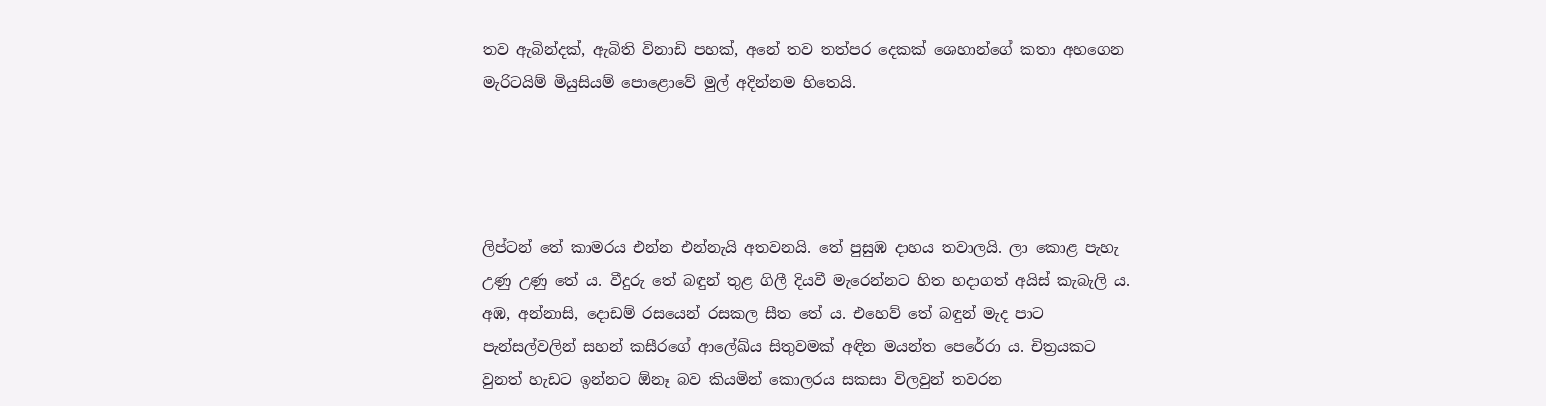තව ඇබින්දක්, ඇබිති විනාඩි පහක්, අනේ තව තත්පර දෙකක් ශෙහාන්ගේ කතා අහගෙන මැරිටයිම් මියුසියම් පොළොවේ මුල් අදින්නම හිතෙයි.




ලිප්ටන් තේ කාමරය එන්න එන්නැයි අතවනයි. තේ පුසුඹ දාහය තවාලයි. ලා කොළ පැහැ උණු උණු තේ ය. වීදුරු තේ බඳුන් තුළ ගිලී දියවී මැරෙන්නට හිත හදාගත් අයිස් කැබැලි ය. අඹ, අන්නාසි, දොඩම් රසයෙන් රසකල සීත තේ ය. එහෙව් තේ බඳුන් මැද පාට පැන්සල්වලින් සහන් කසීරගේ ආලේඛ්ය සිතුවමක් අඳින මයන්ත පෙරේරා ය. චිත්‍රයකට වුනත් හැඩට ඉන්නට ඕනෑ බව කියමින් කොලරය සකසා විලවුන් තවරන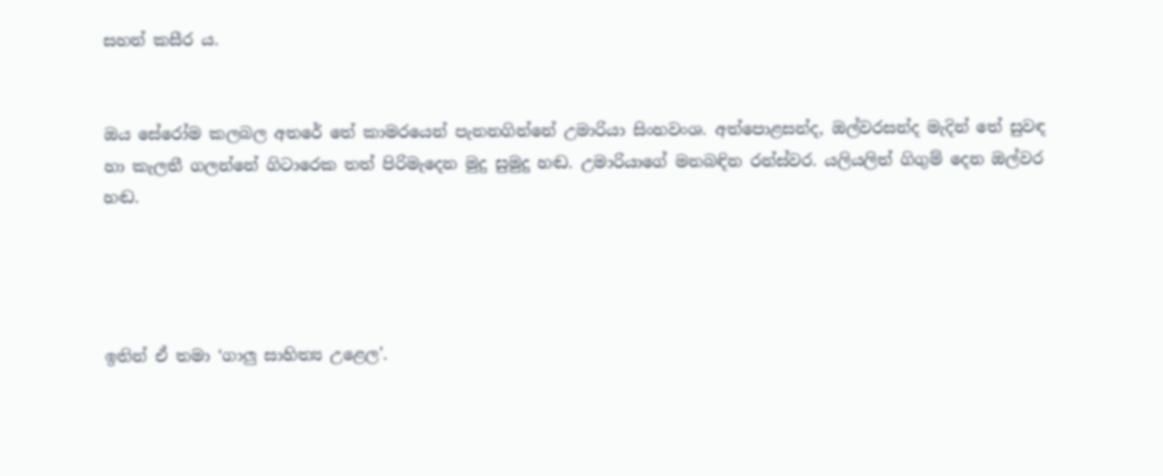සහන් කසීර ය.


ඔය සේරෝම කලබල අතරේ තේ කාමරයෙන් පැනනගින්නේ උමාරියා සිංහවංශ. අත්පොළසන්ද, ඔල්වරසන්ද මැදින් තේ සුවඳ හා කැලතී ගලන්නේ ගිටාරෙක තත් පිරිමැදෙන මුදු සුමුදු හඬ. උමාරියාගේ මනබඳින රන්ස්වර. යලියලිත් ගිගුම් දෙන ඔල්වර හඬ.




ඉතින් ඒ තමා ‘ගාලු සාහිත්‍ය උළෙල’.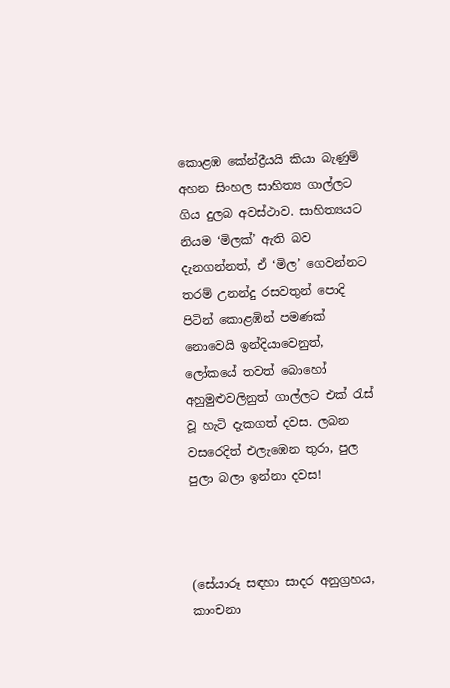කොළඹ කේන්ද්‍රීයයි කියා බැණුම් අහන සිංහල සාහිත්‍ය ගාල්ලට ගිය දුලබ අවස්ථාව. සාහිත්‍යයට නියම ‘මිලක්’ ඇති බව දැනගන්නත්, ඒ ‘මිල’ ගෙවන්නට තරම් උනන්දු රසවතුන් පොදි පිටින් කොළඹින් පමණක් නොවෙයි ඉන්දියාවෙනුත්, ලෝකයේ තවත් බොහෝ අහුමුළුවලිනුත් ගාල්ලට එක් රැස් වූ හැටි දැකගත් දවස. ලබන වසරෙදිත් එලැඹෙන තුරා, පුල පුලා බලා ඉන්නා දවස!



(සේයාරූ සඳහා සාදර අනුග්‍රහය, කාංචනා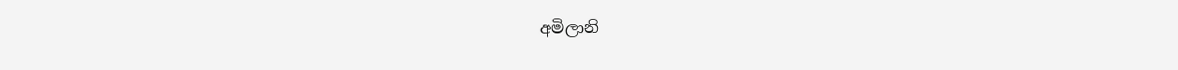අමිලානි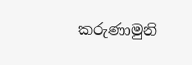කරුණාමුනි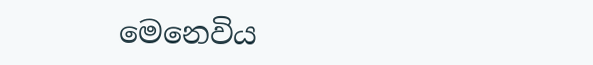මෙනෙවිය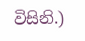විසිනි.)